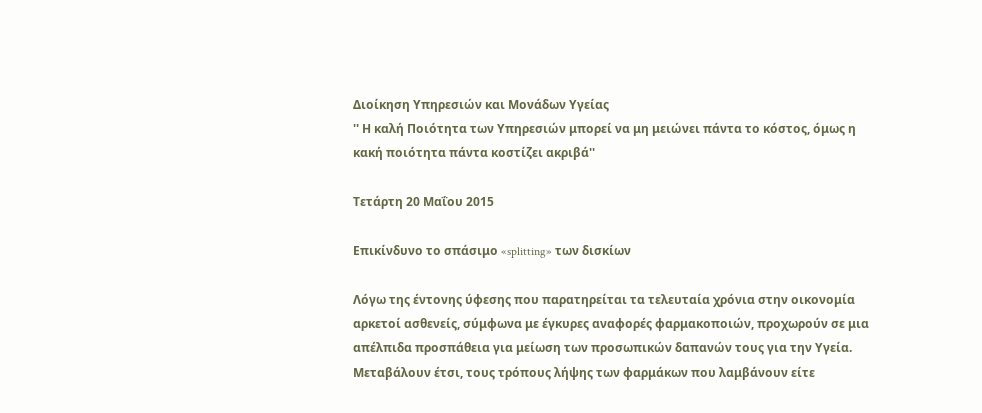Διοίκηση Υπηρεσιών και Μονάδων Υγείας
'' Η καλή Ποιότητα των Υπηρεσιών μπορεί να μη μειώνει πάντα το κόστος, όμως η κακή ποιότητα πάντα κοστίζει ακριβά''

Τετάρτη 20 Μαΐου 2015

Επικίνδυνο το σπάσιμο «splitting» των δισκίων

Λόγω της έντονης ύφεσης που παρατηρείται τα τελευταία χρόνια στην οικονομία αρκετοί ασθενείς, σύμφωνα με έγκυρες αναφορές φαρμακοποιών, προχωρούν σε μια απέλπιδα προσπάθεια για μείωση των προσωπικών δαπανών τους για την Υγεία. Μεταβάλουν έτσι, τους τρόπους λήψης των φαρμάκων που λαμβάνουν είτε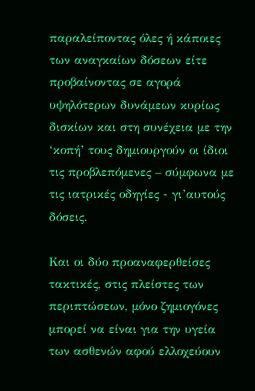παραλείποντας όλες ή κάποιες των αναγκαίων δόσεων είτε προβαίνοντας σε αγορά υψηλότερων δυνάμεων κυρίως δισκίων και στη συνέχεια με την ‘κοπή’ τους δημιουργούν οι ίδιοι τις προβλεπόμενες – σύμφωνα με τις ιατρικές οδηγίες - γι’αυτούς δόσεις.

Και οι δύο προαναφερθείσες τακτικές, στις πλείστες των περιπτώσεων, μόνο ζημιογόνες μπορεί να είναι για την υγεία των ασθενών αφού ελλοχεύουν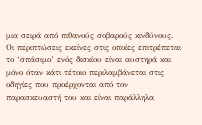μια σειρά από πιθανούς σοβαρούς κινδύνους. Οι περιπτώσεις εκείνες στις οποίες επιτρέπεται το ‘σπάσιμο’ ενός δισκίου είναι αυστηρά και μόνο όταν κάτι τέτοιο περιλαμβάνεται στις οδηγίες που προέρχονται από τον παρασκευαστή του και είναι παράλληλα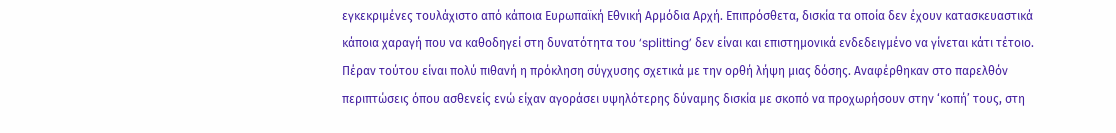εγκεκριμένες τουλάχιστο από κάποια Ευρωπαϊκή Εθνική Αρμόδια Αρχή. Επιπρόσθετα, δισκία τα οποία δεν έχουν κατασκευαστικά κάποια χαραγή που να καθοδηγεί στη δυνατότητα του ‘splitting’ δεν είναι και επιστημονικά ενδεδειγμένο να γίνεται κάτι τέτοιο.
Πέραν τούτου είναι πολύ πιθανή η πρόκληση σύγχυσης σχετικά με την ορθή λήψη μιας δόσης. Αναφέρθηκαν στο παρελθόν περιπτώσεις όπου ασθενείς ενώ είχαν αγοράσει υψηλότερης δύναμης δισκία με σκοπό να προχωρήσουν στην ‘κοπή’ τους, στη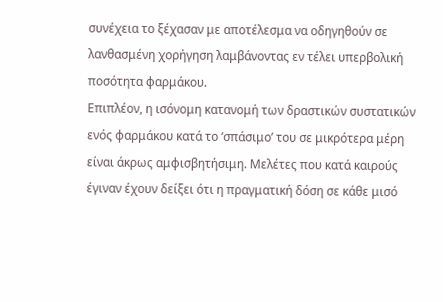συνέχεια το ξέχασαν με αποτέλεσμα να οδηγηθούν σε λανθασμένη χορήγηση λαμβάνοντας εν τέλει υπερβολική ποσότητα φαρμάκου.
Επιπλέον, η ισόνομη κατανομή των δραστικών συστατικών ενός φαρμάκου κατά το ‘σπάσιμο’ του σε μικρότερα μέρη είναι άκρως αμφισβητήσιμη. Μελέτες που κατά καιρούς έγιναν έχουν δείξει ότι η πραγματική δόση σε κάθε μισό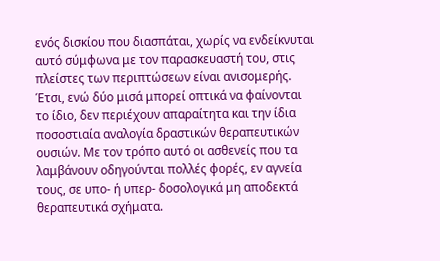ενός δισκίου που διασπάται, χωρίς να ενδείκνυται αυτό σύμφωνα με τον παρασκευαστή του, στις πλείστες των περιπτώσεων είναι ανισομερής. Έτσι, ενώ δύο μισά μπορεί οπτικά να φαίνονται το ίδιο, δεν περιέχουν απαραίτητα και την ίδια ποσοστιαία αναλογία δραστικών θεραπευτικών ουσιών. Με τον τρόπο αυτό οι ασθενείς που τα λαμβάνουν οδηγούνται πολλές φορές, εν αγνεία τους, σε υπο- ή υπερ- δοσολογικά μη αποδεκτά θεραπευτικά σχήματα.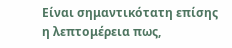Είναι σημαντικότατη επίσης η λεπτομέρεια πως,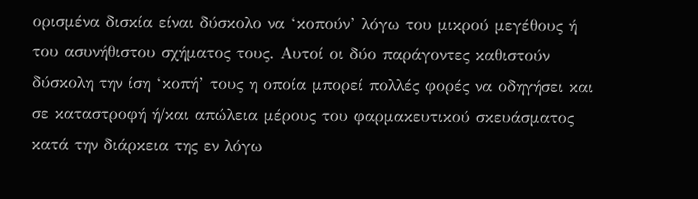ορισμένα δισκία είναι δύσκολο να ‘κοπούν’ λόγω του μικρού μεγέθους ή του ασυνήθιστου σχήματος τους. Αυτοί οι δύο παράγοντες καθιστούν δύσκολη την ίση ‘κοπή’ τους η οποία μπορεί πολλές φορές να οδηγήσει και σε καταστροφή ή/και απώλεια μέρους του φαρμακευτικού σκευάσματος κατά την διάρκεια της εν λόγω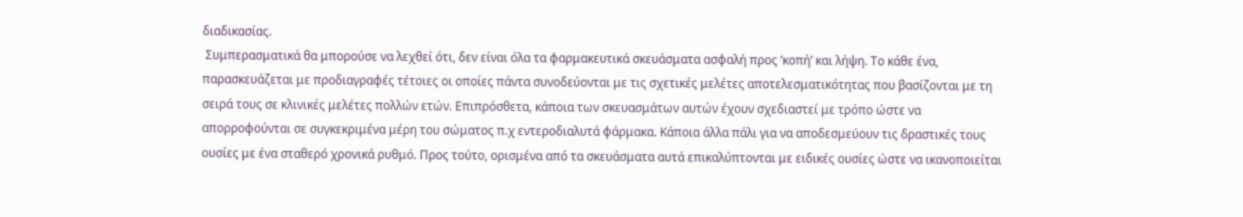διαδικασίας.
 Συμπερασματικά θα μπορούσε να λεχθεί ότι, δεν είναι όλα τα φαρμακευτικά σκευάσματα ασφαλή προς ‘κοπή’ και λήψη. Το κάθε ένα, παρασκευάζεται με προδιαγραφές τέτοιες οι οποίες πάντα συνοδεύονται με τις σχετικές μελέτες αποτελεσματικότητας που βασίζονται με τη σειρά τους σε κλινικές μελέτες πολλών ετών. Επιπρόσθετα, κάποια των σκευασμάτων αυτών έχουν σχεδιαστεί με τρόπο ώστε να απορροφούνται σε συγκεκριμένα μέρη του σώματος π.χ εντεροδιαλυτά φάρμακα. Κάποια άλλα πάλι για να αποδεσμεύουν τις δραστικές τους ουσίες με ένα σταθερό χρονικά ρυθμό. Προς τούτο, ορισμένα από τα σκευάσματα αυτά επικαλύπτονται με ειδικές ουσίες ώστε να ικανοποιείται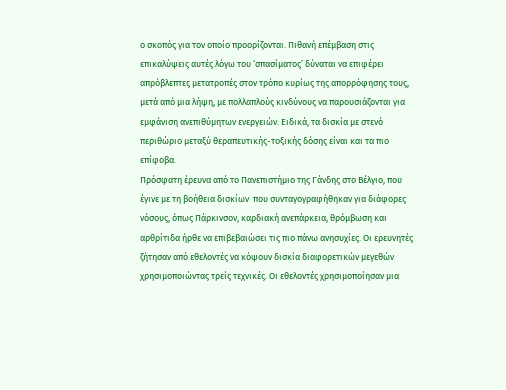ο σκοπός για τον οποίο προορίζονται. Πιθανή επέμβαση στις επικαλύψεις αυτές λόγω του ‘σπασίματος’ δύναται να επιφέρει απρόβλεπτες μετατροπές στον τρόπο κυρίως της απορρόφησης τους, μετά από μια λήψη, με πολλαπλούς κινδύνους να παρουσιάζονται για εμφάνιση ανεπιθύμητων ενεργειών. Ειδικά, τα δισκία με στενό περιθώριο μεταξύ θεραπευτικής-τοξικής δόσης είναι και τα πιο επίφοβα.
Πρόσφατη έρευνα από το Πανεπιστήμιο της Γάνδης στο Βέλγιο, που έγινε με τη βοήθεια δισκίων  που συνταγογραφήθηκαν για διάφορες νόσους, όπως Πάρκινσον, καρδιακή ανεπάρκεια, θρόμβωση και αρθρίτιδα ήρθε να επιβεβαιώσει τις πιο πάνω ανησυχίες. Οι ερευνητές ζήτησαν από εθελοντές να κόψουν δισκία διαφορετικών μεγεθών χρησιμοποιώντας τρείς τεχνικές. Οι εθελοντές χρησιμοποίησαν μια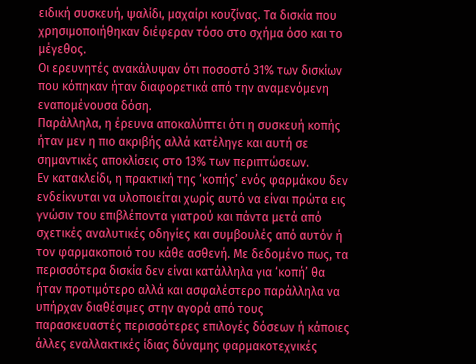ειδική συσκευή, ψαλίδι, μαχαίρι κουζίνας. Τα δισκία που χρησιμοποιήθηκαν διέφεραν τόσο στο σχήμα όσο και το μέγεθος.
Οι ερευνητές ανακάλυψαν ότι ποσοστό 31% των δισκίων που κόπηκαν ήταν διαφορετικά από την αναμενόμενη εναπομένουσα δόση.
Παράλληλα, η έρευνα αποκαλύπτει ότι η συσκευή κοπής ήταν μεν η πιο ακριβής αλλά κατέληγε και αυτή σε σημαντικές αποκλίσεις στο 13% των περιπτώσεων.
Εν κατακλείδι, η πρακτική της ‘κοπής’ ενός φαρμάκου δεν ενδείκνυται να υλοποιείται χωρίς αυτό να είναι πρώτα εις γνώσιν του επιβλέποντα γιατρού και πάντα μετά από σχετικές αναλυτικές οδηγίες και συμβουλές από αυτόν ή τον φαρμακοποιό του κάθε ασθενή. Με δεδομένο πως, τα περισσότερα δισκία δεν είναι κατάλληλα για ‘κοπή’ θα ήταν προτιμότερο αλλά και ασφαλέστερο παράλληλα να υπήρχαν διαθέσιμες στην αγορά από τους παρασκευαστές περισσότερες επιλογές δόσεων ή κάποιες άλλες εναλλακτικές ίδιας δύναμης φαρμακοτεχνικές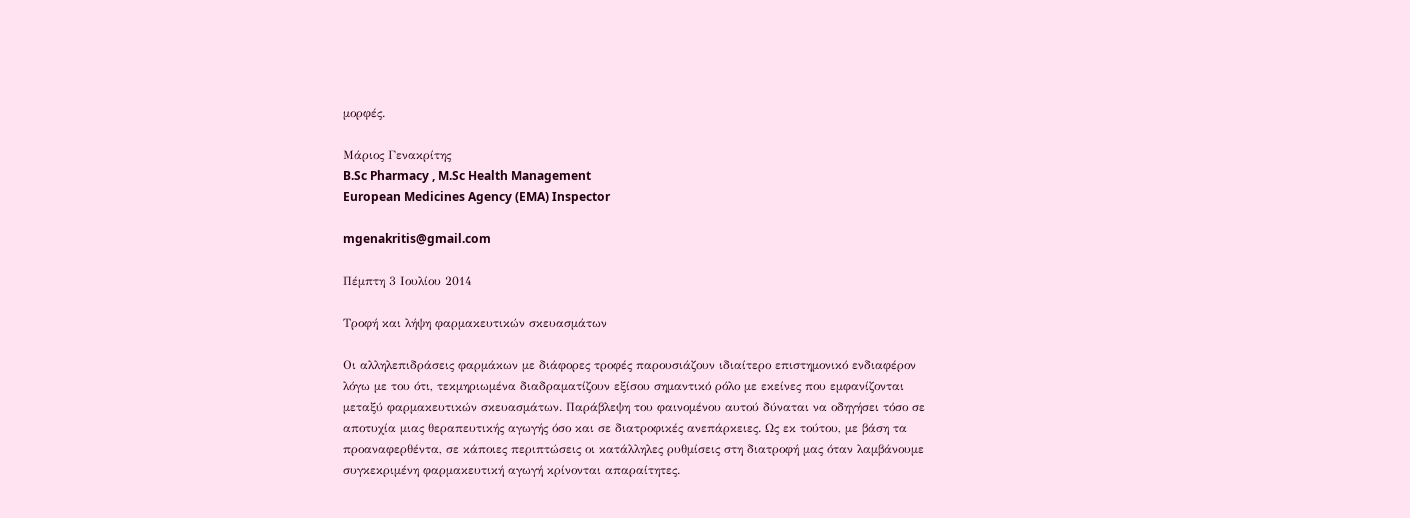μορφές.

Μάριος Γενακρίτης
B.Sc Pharmacy , M.Sc Health Management
European Medicines Agency (EMA) Inspector

mgenakritis@gmail.com

Πέμπτη 3 Ιουλίου 2014

Τροφή και λήψη φαρμακευτικών σκευασμάτων

Οι αλληλεπιδράσεις φαρμάκων με διάφορες τροφές παρουσιάζουν ιδιαίτερο επιστημονικό ενδιαφέρον λόγω με του ότι, τεκμηριωμένα διαδραματίζουν εξίσου σημαντικό ρόλο με εκείνες που εμφανίζονται μεταξύ φαρμακευτικών σκευασμάτων. Παράβλεψη του φαινομένου αυτού δύναται να οδηγήσει τόσο σε αποτυχία μιας θεραπευτικής αγωγής όσο και σε διατροφικές ανεπάρκειες. Ως εκ τούτου, με βάση τα προαναφερθέντα, σε κάποιες περιπτώσεις οι κατάλληλες ρυθμίσεις στη διατροφή μας όταν λαμβάνουμε συγκεκριμένη φαρμακευτική αγωγή κρίνονται απαραίτητες.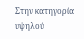Στην κατηγορία υψηλού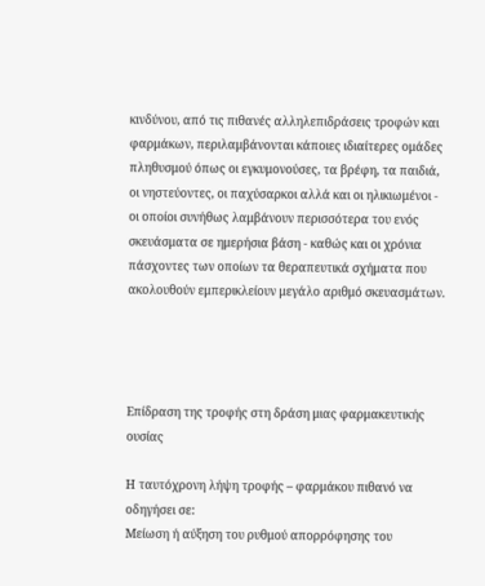κινδύνου, από τις πιθανές αλληλεπιδράσεις τροφών και φαρμάκων, περιλαμβάνονται κάποιες ιδιαίτερες ομάδες πληθυσμού όπως οι εγκυμονούσες, τα βρέφη, τα παιδιά, οι νηστεύοντες, οι παχύσαρκοι αλλά και οι ηλικιωμένοι - οι οποίοι συνήθως λαμβάνουν περισσότερα του ενός σκευάσματα σε ημερήσια βάση - καθώς και οι χρόνια πάσχοντες των οποίων τα θεραπευτικά σχήματα που ακολουθούν εμπερικλείουν μεγάλο αριθμό σκευασμάτων.




Επίδραση της τροφής στη δράση μιας φαρμακευτικής ουσίας

Η ταυτόχρονη λήψη τροφής – φαρμάκου πιθανό να οδηγήσει σε:
Μείωση ή αύξηση του ρυθμού απορρόφησης του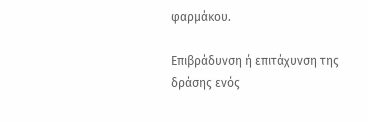φαρμάκου.

Επιβράδυνση ή επιτάχυνση της δράσης ενός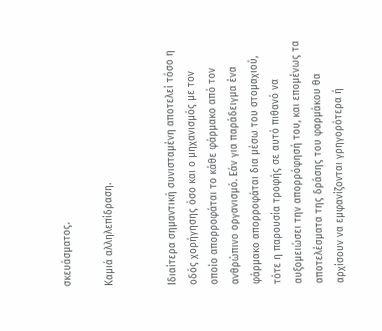σκευάσματος.

Καμιά αλληλεπίδραση.


Ιδιαίτερα σημαντική συνισταμένη αποτελεί τόσο η οδός χορήγησης όσο και ο μηχανισμός με τον οποίο απορροφάται το κάθε φάρμακο από τον ανθρώπινο οργανισμό. Εάν για παράδειγμα ένα φάρμακο απορροφάται δια μέσω του στομαχιού, τότε η παρουσία τροφής σε αυτό πιθανό να αυξομειώσει την απορρόφησή του, και επομένως τα αποτελέσματα της δράσης του φαρμάκου θα αρχίσουν να εμφανίζονται γρηγορότερα ή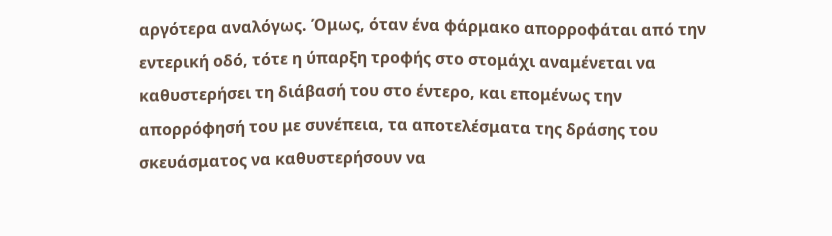αργότερα αναλόγως. Όμως, όταν ένα φάρμακο απορροφάται από την εντερική οδό, τότε η ύπαρξη τροφής στο στομάχι αναμένεται να καθυστερήσει τη διάβασή του στο έντερο, και επομένως την απορρόφησή του με συνέπεια, τα αποτελέσματα της δράσης του σκευάσματος να καθυστερήσουν να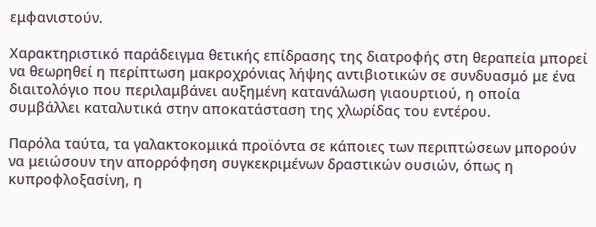εμφανιστούν.

Χαρακτηριστικό παράδειγμα θετικής επίδρασης της διατροφής στη θεραπεία μπορεί να θεωρηθεί η περίπτωση μακροχρόνιας λήψης αντιβιοτικών σε συνδυασμό με ένα διαιτολόγιο που περιλαμβάνει αυξημένη κατανάλωση γιαουρτιού, η οποία συμβάλλει καταλυτικά στην αποκατάσταση της χλωρίδας του εντέρου.

Παρόλα ταύτα, τα γαλακτοκομικά προϊόντα σε κάποιες των περιπτώσεων μπορούν να μειώσουν την απορρόφηση συγκεκριμένων δραστικών ουσιών, όπως η κυπροφλοξασίνη, η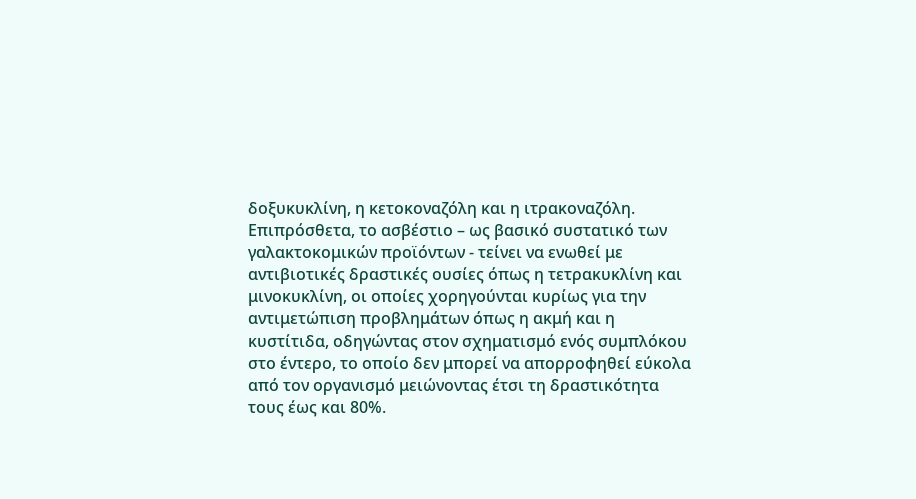δοξυκυκλίνη, η κετοκοναζόλη και η ιτρακοναζόλη. Επιπρόσθετα, το ασβέστιο – ως βασικό συστατικό των γαλακτοκομικών προϊόντων - τείνει να ενωθεί με αντιβιοτικές δραστικές ουσίες όπως η τετρακυκλίνη και μινοκυκλίνη, οι οποίες χορηγούνται κυρίως για την αντιμετώπιση προβλημάτων όπως η ακμή και η κυστίτιδα, οδηγώντας στον σχηματισμό ενός συμπλόκου στο έντερο, το οποίο δεν μπορεί να απορροφηθεί εύκολα από τον οργανισμό μειώνοντας έτσι τη δραστικότητα τους έως και 80%.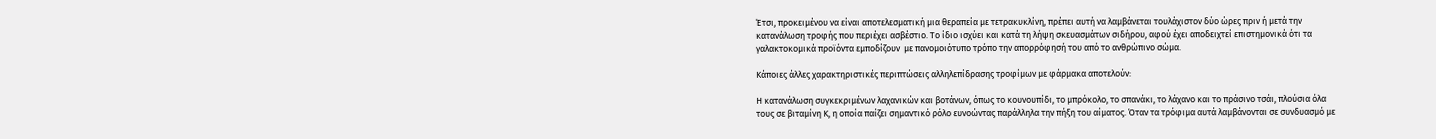Έτσι, προκειμένου να είναι αποτελεσματική μια θεραπεία με τετρακυκλίνη, πρέπει αυτή να λαμβάνεται τουλάχιστον δύο ώρες πριν ή μετά την κατανάλωση τροφής που περιέχει ασβέστιο. Το ίδιο ισχύει και κατά τη λήψη σκευασμάτων σιδήρου, αφού έχει αποδειχτεί επιστημονικά ότι τα γαλακτοκομικά προϊόντα εμποδίζουν  με πανομοιότυπο τρόπο την απορρόφησή του από το ανθρώπινο σώμα.

Κάποιες άλλες χαρακτηριστικές περιπτώσεις αλληλεπίδρασης τροφίμων με φάρμακα αποτελούν:

Η κατανάλωση συγκεκριμένων λαχανικών και βοτάνων, όπως το κουνουπίδι, το μπρόκολο, το σπανάκι, το λάχανο και το πράσινο τσάι, πλούσια όλα τους σε βιταμίνη Κ, η οποία παίζει σημαντικό ρόλο ευνοώντας παράλληλα την πήξη του αίματος. Όταν τα τρόφιμα αυτά λαμβάνονται σε συνδυασμό με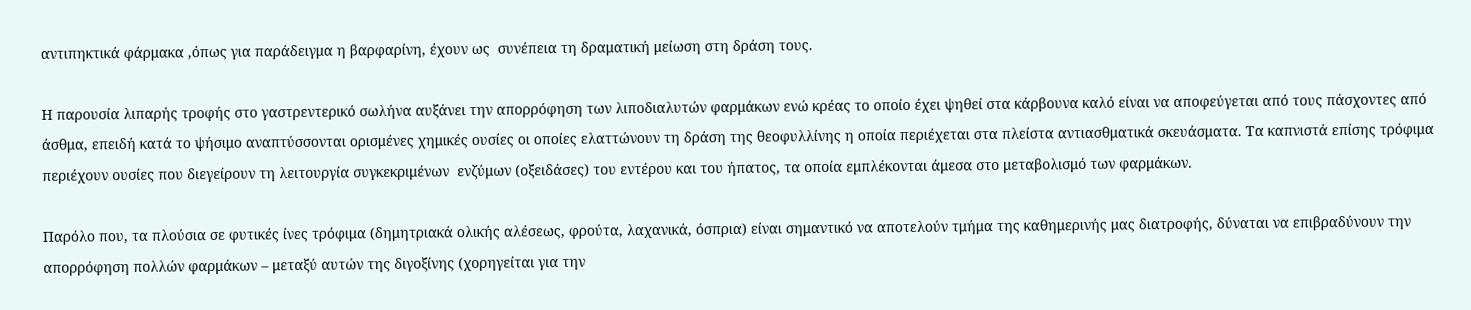αντιπηκτικά φάρμακα ,όπως για παράδειγμα η βαρφαρίνη, έχουν ως  συνέπεια τη δραματική μείωση στη δράση τους.

Η παρουσία λιπαρής τροφής στο γαστρεντερικό σωλήνα αυξάνει την απορρόφηση των λιποδιαλυτών φαρμάκων ενώ κρέας το οποίο έχει ψηθεί στα κάρβουνα καλό είναι να αποφεύγεται από τους πάσχοντες από άσθμα, επειδή κατά το ψήσιμο αναπτύσσονται ορισμένες χημικές ουσίες οι οποίες ελαττώνουν τη δράση της θεοφυλλίνης η οποία περιέχεται στα πλείστα αντιασθματικά σκευάσματα. Τα καπνιστά επίσης τρόφιμα περιέχουν ουσίες που διεγείρουν τη λειτουργία συγκεκριμένων  ενζύμων (οξειδάσες) του εντέρου και του ήπατος, τα οποία εμπλέκονται άμεσα στο μεταβολισμό των φαρμάκων.

Παρόλο που, τα πλούσια σε φυτικές ίνες τρόφιμα (δημητριακά ολικής αλέσεως, φρούτα, λαχανικά, όσπρια) είναι σημαντικό να αποτελούν τμήμα της καθημερινής μας διατροφής, δύναται να επιβραδύνουν την απορρόφηση πολλών φαρμάκων – μεταξύ αυτών της διγοξίνης (χορηγείται για την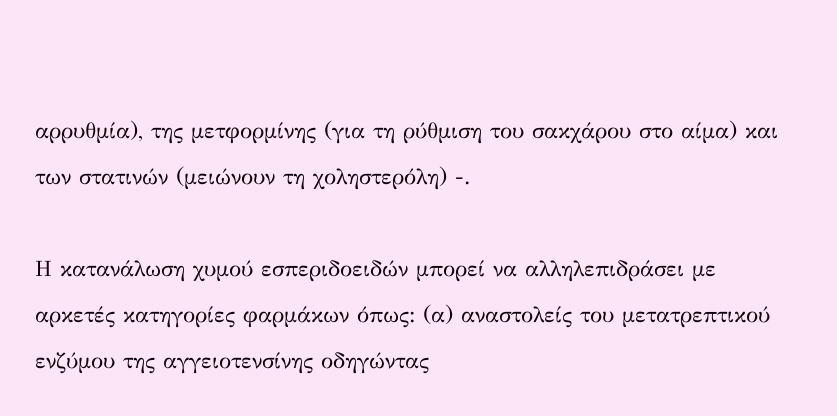αρρυθμία), της μετφορμίνης (για τη ρύθμιση του σακχάρου στο αίμα) και των στατινών (μειώνουν τη χοληστερόλη) -.

Η κατανάλωση χυμού εσπεριδοειδών μπορεί να αλληλεπιδράσει με αρκετές κατηγορίες φαρμάκων όπως: (α) αναστολείς του μετατρεπτικού ενζύμου της αγγειοτενσίνης οδηγώντας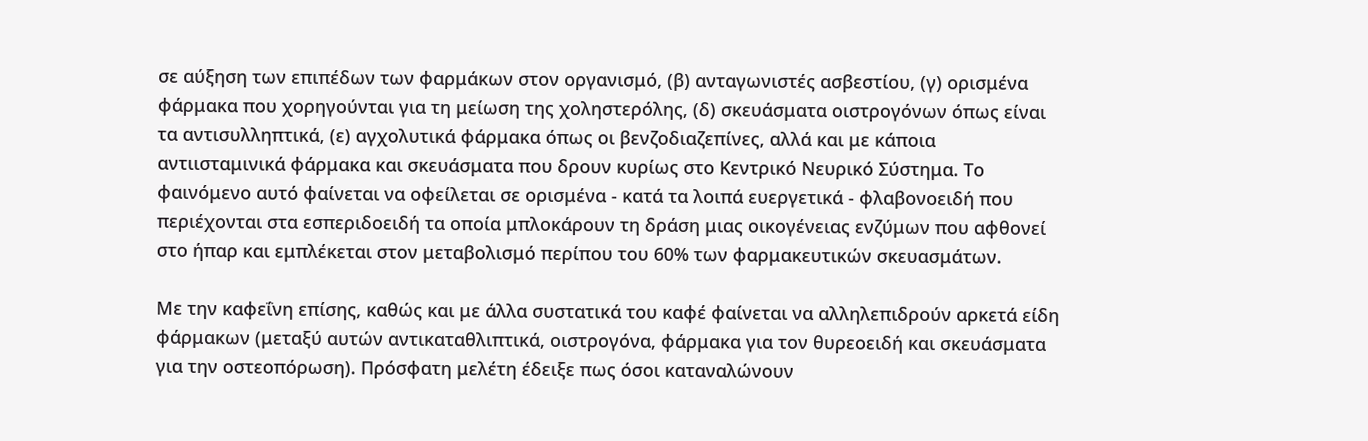σε αύξηση των επιπέδων των φαρμάκων στον οργανισμό, (β) ανταγωνιστές ασβεστίου, (γ) ορισμένα φάρμακα που χορηγούνται για τη μείωση της χοληστερόλης, (δ) σκευάσματα οιστρογόνων όπως είναι τα αντισυλληπτικά, (ε) αγχολυτικά φάρμακα όπως οι βενζοδιαζεπίνες, αλλά και με κάποια αντιισταμινικά φάρμακα και σκευάσματα που δρουν κυρίως στο Κεντρικό Νευρικό Σύστημα. Το φαινόμενο αυτό φαίνεται να οφείλεται σε ορισμένα - κατά τα λοιπά ευεργετικά - φλαβονοειδή που περιέχονται στα εσπεριδοειδή τα οποία μπλοκάρουν τη δράση μιας οικογένειας ενζύμων που αφθονεί στο ήπαρ και εμπλέκεται στον μεταβολισμό περίπου του 60% των φαρμακευτικών σκευασμάτων.

Με την καφεΐνη επίσης, καθώς και με άλλα συστατικά του καφέ φαίνεται να αλληλεπιδρούν αρκετά είδη φάρμακων (μεταξύ αυτών αντικαταθλιπτικά, οιστρογόνα, φάρμακα για τον θυρεοειδή και σκευάσματα για την οστεοπόρωση). Πρόσφατη μελέτη έδειξε πως όσοι καταναλώνουν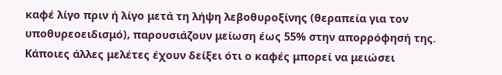καφέ λίγο πριν ή λίγο μετά τη λήψη λεβοθυροξίνης (θεραπεία για τον υποθυρεοειδισμό), παρουσιάζουν μείωση έως 55% στην απορρόφησή της. Κάποιες άλλες μελέτες έχουν δείξει ότι ο καφές μπορεί να μειώσει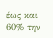έως και 60% την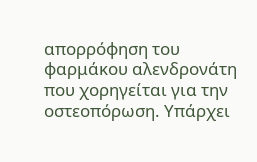απορρόφηση του φαρμάκου αλενδρονάτη που χορηγείται για την οστεοπόρωση. Υπάρχει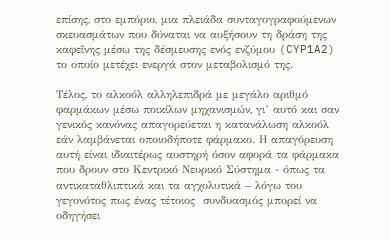επίσης, στο εμπόριο, μια πλειάδα συνταγογραφούμενων σκευασμάτων που δύναται να αυξήσουν τη δράση της καφεΐνης μέσω της δέσμευσης ενός ενζύμου (CYP1A2) το οποίο μετέχει ενεργά στον μεταβολισμό της.

Τέλος, το αλκοόλ αλληλεπιδρά με μεγάλο αριθμό φαρμάκων μέσω ποικίλων μηχανισμών, γι’ αυτό και σαν γενικός κανόνας απαγορεύεται η κατανάλωση αλκοόλ εάν λαμβάνεται οποιοδήποτε φάρμακο. Η απαγόρευση αυτή είναι ιδιαιτέρως αυστηρή όσον αφορά τα φάρμακα που δρουν στο Κεντρικό Νευρικό Σύστημα - όπως τα αντικαταθλιπτικά και τα αγχολυτικά – λόγω του γεγονότος πως ένας τέτοιος  συνδυασμός μπορεί να οδηγήσει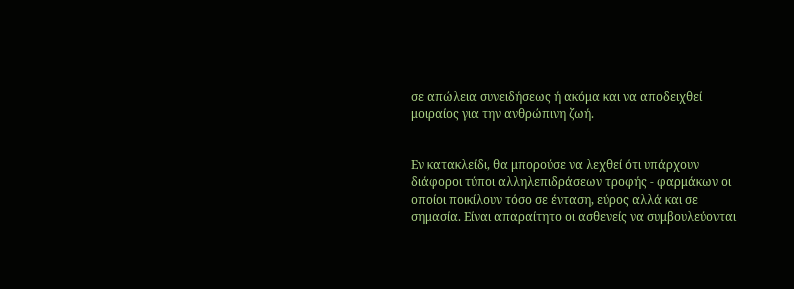σε απώλεια συνειδήσεως ή ακόμα και να αποδειχθεί μοιραίος για την ανθρώπινη ζωή.


Εν κατακλείδι, θα μπορούσε να λεχθεί ότι υπάρχουν διάφοροι τύποι αλληλεπιδράσεων τροφής - φαρμάκων οι οποίοι ποικίλουν τόσο σε ένταση, εύρος αλλά και σε σημασία. Είναι απαραίτητο οι ασθενείς να συμβουλεύονται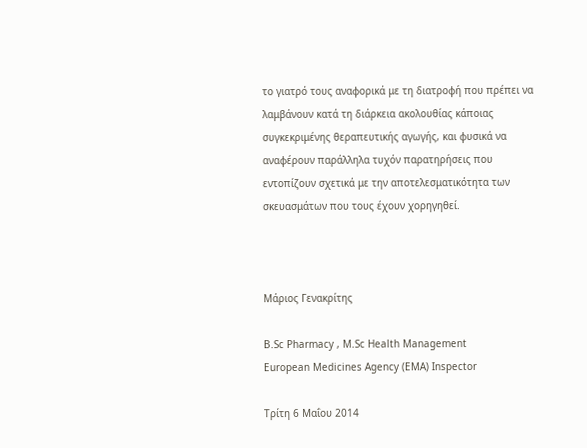το γιατρό τους αναφορικά με τη διατροφή που πρέπει να λαμβάνουν κατά τη διάρκεια ακολουθίας κάποιας συγκεκριμένης θεραπευτικής αγωγής, και φυσικά να αναφέρουν παράλληλα τυχόν παρατηρήσεις που εντοπίζουν σχετικά με την αποτελεσματικότητα των σκευασμάτων που τους έχουν χορηγηθεί.



Μάριος Γενακρίτης

B.Sc Pharmacy , M.Sc Health Management
European Medicines Agency (EMA) Inspector

Τρίτη 6 Μαΐου 2014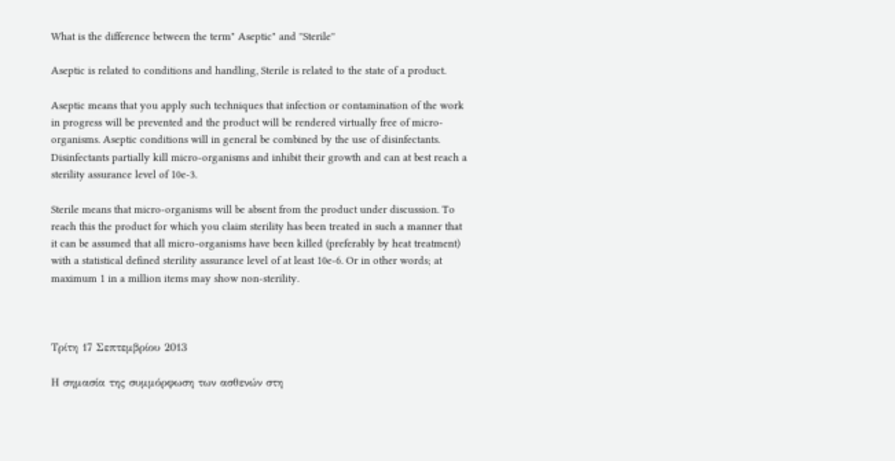What is the difference between the term" Aseptic" and ''Sterile''

Aseptic is related to conditions and handling, Sterile is related to the state of a product.

Aseptic means that you apply such techniques that infection or contamination of the work in progress will be prevented and the product will be rendered virtually free of micro-organisms. Aseptic conditions will in general be combined by the use of disinfectants. Disinfectants partially kill micro-organisms and inhibit their growth and can at best reach a sterility assurance level of 10e-3.

Sterile means that micro-organisms will be absent from the product under discussion. To reach this the product for which you claim sterility has been treated in such a manner that it can be assumed that all micro-organisms have been killed (preferably by heat treatment) with a statistical defined sterility assurance level of at least 10e-6. Or in other words; at maximum 1 in a million items may show non-sterility.



Τρίτη 17 Σεπτεμβρίου 2013

Η σημασία της συμμόρφωση των ασθενών στη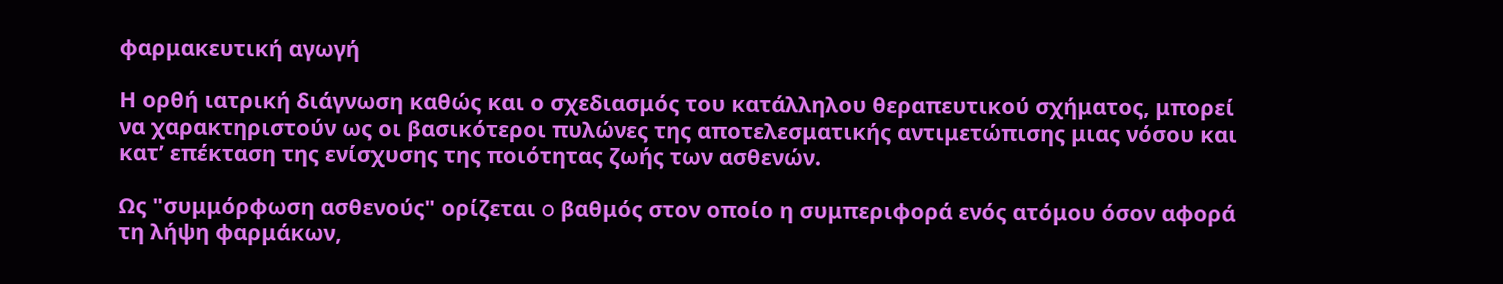φαρμακευτική αγωγή

Η ορθή ιατρική διάγνωση καθώς και ο σχεδιασμός του κατάλληλου θεραπευτικού σχήματος, μπορεί να χαρακτηριστούν ως οι βασικότεροι πυλώνες της αποτελεσματικής αντιμετώπισης μιας νόσου και κατ’ επέκταση της ενίσχυσης της ποιότητας ζωής των ασθενών.

Ως "συμμόρφωση ασθενούς" ορίζεται o βαθμός στον οποίο η συμπεριφορά ενός ατόμου όσον αφορά τη λήψη φαρμάκων,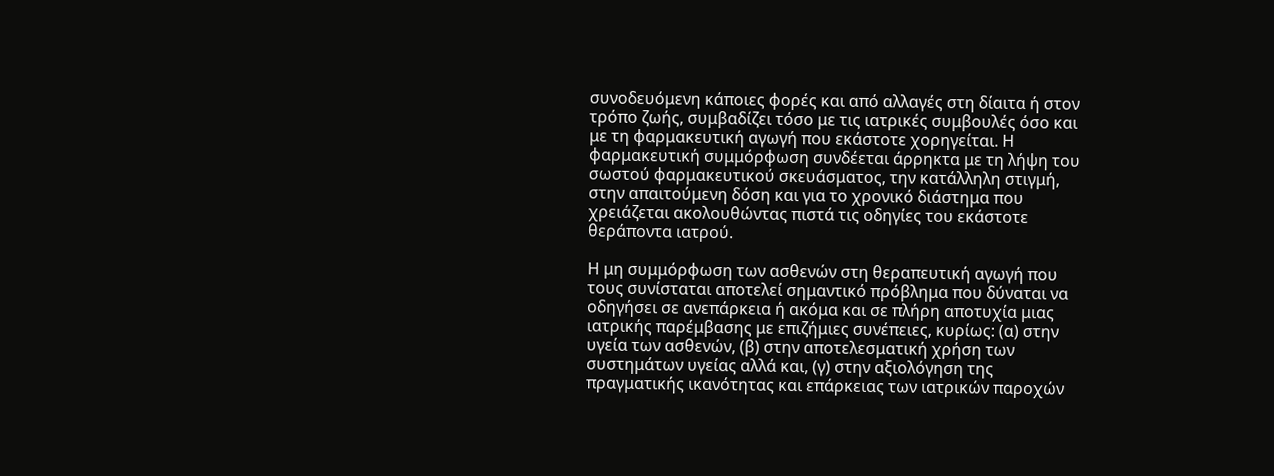συνοδευόμενη κάποιες φορές και από αλλαγές στη δίαιτα ή στον τρόπο ζωής, συμβαδίζει τόσο με τις ιατρικές συμβουλές όσο και με τη φαρμακευτική αγωγή που εκάστοτε χορηγείται. Η φαρμακευτική συμμόρφωση συνδέεται άρρηκτα με τη λήψη του σωστού φαρμακευτικού σκευάσματος, την κατάλληλη στιγμή, στην απαιτούμενη δόση και για το χρονικό διάστημα που χρειάζεται ακολουθώντας πιστά τις οδηγίες του εκάστοτε θεράποντα ιατρού.

Η μη συμμόρφωση των ασθενών στη θεραπευτική αγωγή που τους συνίσταται αποτελεί σημαντικό πρόβλημα που δύναται να οδηγήσει σε ανεπάρκεια ή ακόμα και σε πλήρη αποτυχία μιας ιατρικής παρέμβασης με επιζήμιες συνέπειες, κυρίως: (α) στην υγεία των ασθενών, (β) στην αποτελεσματική χρήση των συστημάτων υγείας αλλά και, (γ) στην αξιολόγηση της πραγματικής ικανότητας και επάρκειας των ιατρικών παροχών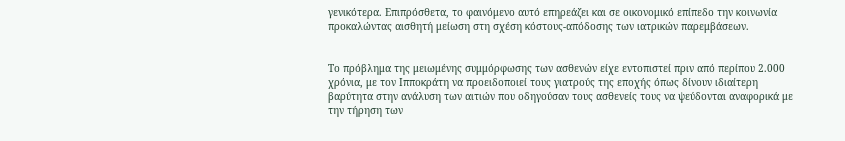γενικότερα. Επιπρόσθετα, το φαινόμενο αυτό επηρεάζει και σε οικονομικό επίπεδο την κοινωνία προκαλώντας αισθητή μείωση στη σχέση κόστους-απόδοσης των ιατρικών παρεμβάσεων.


Το πρόβλημα της μειωμένης συμμόρφωσης των ασθενών είχε εντοπιστεί πριν από περίπου 2.000 χρόνια, με τον Ιπποκράτη να προειδοποιεί τους γιατρούς της εποχής όπως δίνουν ιδιαίτερη βαρύτητα στην ανάλυση των αιτιών που οδηγούσαν τους ασθενείς τους να ψεύδονται αναφορικά με την τήρηση των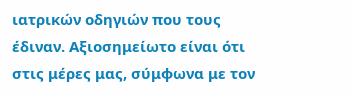ιατρικών οδηγιών που τους έδιναν. Αξιοσημείωτο είναι ότι στις μέρες μας, σύμφωνα με τον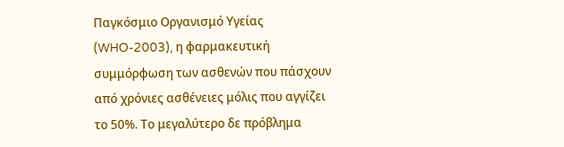Παγκόσμιο Οργανισμό Υγείας (WHO-2003), η φαρμακευτική συμμόρφωση των ασθενών που πάσχουν από χρόνιες ασθένειες μόλις που αγγίζει το 50%. Το μεγαλύτερο δε πρόβλημα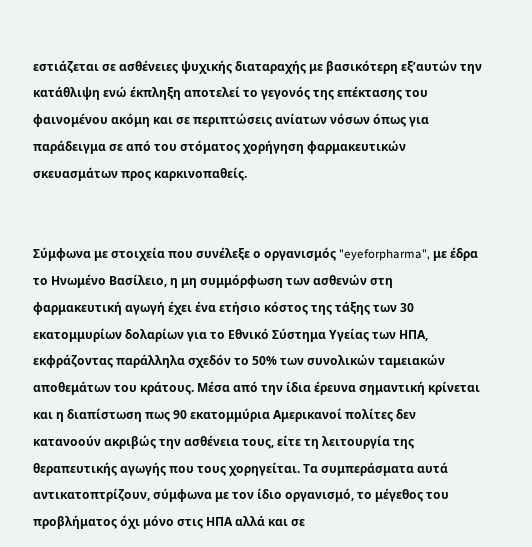εστιάζεται σε ασθένειες ψυχικής διαταραχής με βασικότερη εξ’αυτών την κατάθλιψη ενώ έκπληξη αποτελεί το γεγονός της επέκτασης του φαινομένου ακόμη και σε περιπτώσεις ανίατων νόσων όπως για παράδειγμα σε από του στόματος χορήγηση φαρμακευτικών σκευασμάτων προς καρκινοπαθείς.


Σύμφωνα με στοιχεία που συνέλεξε ο οργανισμός "eyeforpharma", με έδρα το Ηνωμένο Βασίλειο, η μη συμμόρφωση των ασθενών στη φαρμακευτική αγωγή έχει ένα ετήσιο κόστος της τάξης των 30 εκατομμυρίων δολαρίων για το Εθνικό Σύστημα Υγείας των ΗΠΑ, εκφράζοντας παράλληλα σχεδόν το 50% των συνολικών ταμειακών αποθεμάτων του κράτους. Μέσα από την ίδια έρευνα σημαντική κρίνεται και η διαπίστωση πως 90 εκατομμύρια Αμερικανοί πολίτες δεν κατανοούν ακριβώς την ασθένεια τους, είτε τη λειτουργία της θεραπευτικής αγωγής που τους χορηγείται. Τα συμπεράσματα αυτά αντικατοπτρίζουν, σύμφωνα με τον ίδιο οργανισμό, το μέγεθος του προβλήματος όχι μόνο στις ΗΠΑ αλλά και σε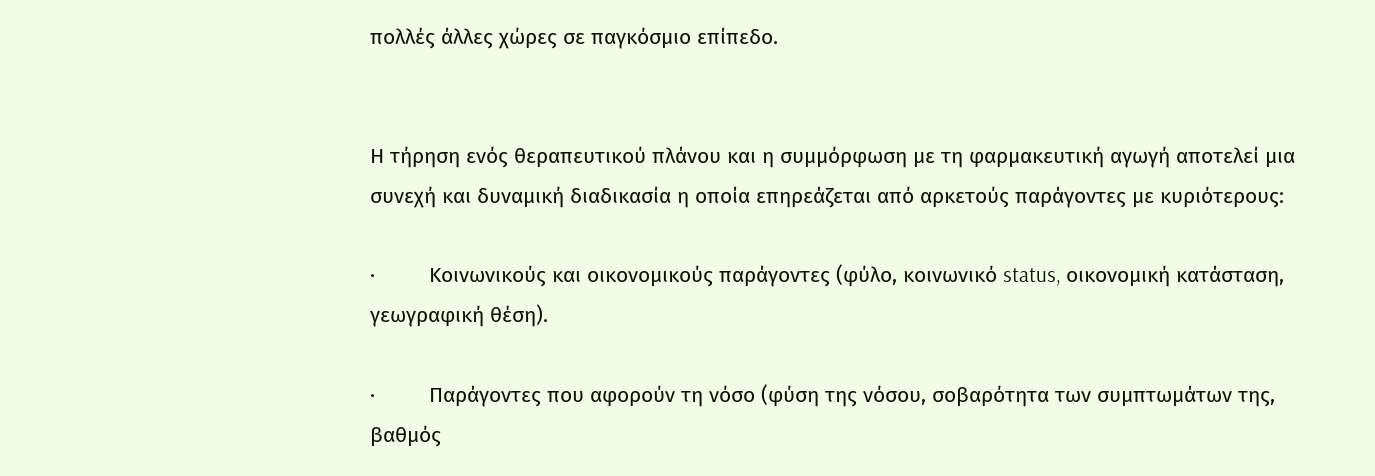πολλές άλλες χώρες σε παγκόσμιο επίπεδο.


Η τήρηση ενός θεραπευτικού πλάνου και η συμμόρφωση με τη φαρμακευτική αγωγή αποτελεί μια συνεχή και δυναμική διαδικασία η οποία επηρεάζεται από αρκετούς παράγοντες με κυριότερους:

·         Κοινωνικούς και οικονομικούς παράγοντες (φύλο, κοινωνικό status, οικονομική κατάσταση, γεωγραφική θέση).

·         Παράγοντες που αφορούν τη νόσο (φύση της νόσου, σοβαρότητα των συμπτωμάτων της, βαθμός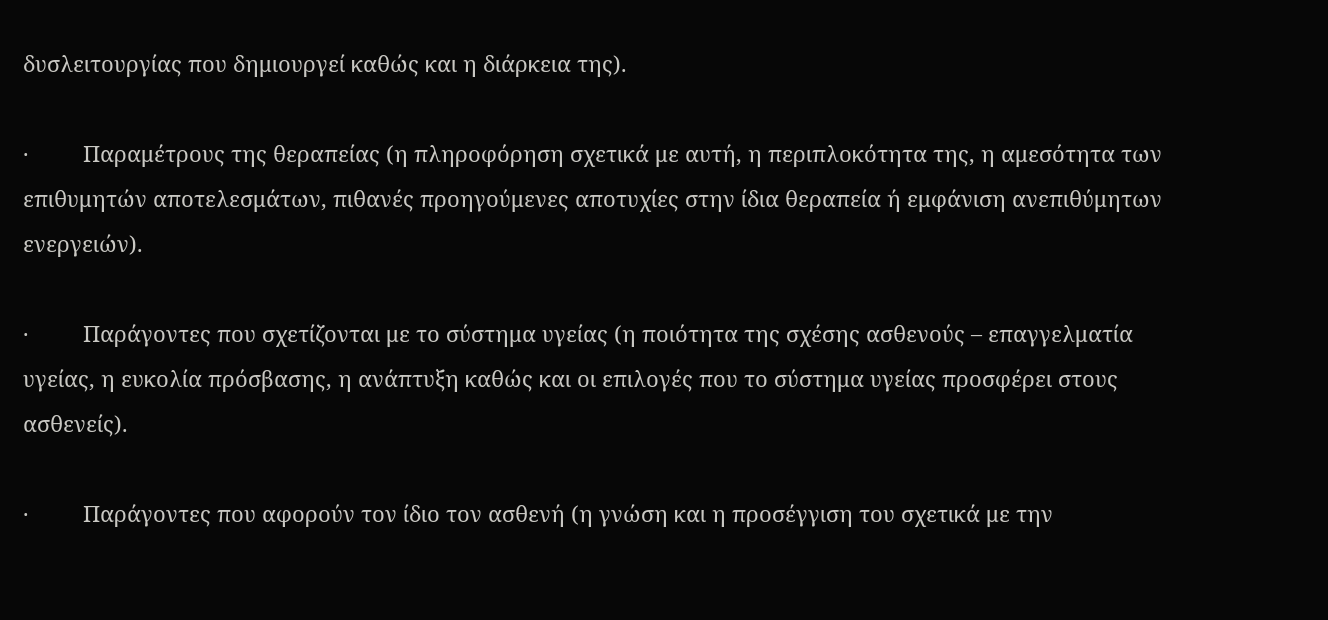δυσλειτουργίας που δημιουργεί καθώς και η διάρκεια της).

·         Παραμέτρους της θεραπείας (η πληροφόρηση σχετικά με αυτή, η περιπλοκότητα της, η αμεσότητα των επιθυμητών αποτελεσμάτων, πιθανές προηγούμενες αποτυχίες στην ίδια θεραπεία ή εμφάνιση ανεπιθύμητων ενεργειών).

·         Παράγοντες που σχετίζονται με το σύστημα υγείας (η ποιότητα της σχέσης ασθενούς – επαγγελματία υγείας, η ευκολία πρόσβασης, η ανάπτυξη καθώς και οι επιλογές που το σύστημα υγείας προσφέρει στους ασθενείς).

·         Παράγοντες που αφορούν τον ίδιο τον ασθενή (η γνώση και η προσέγγιση του σχετικά με την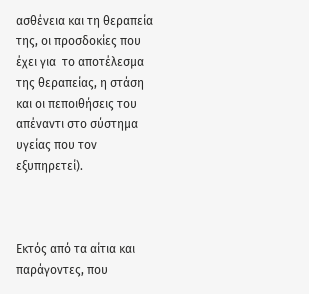ασθένεια και τη θεραπεία της, οι προσδοκίες που έχει για  το αποτέλεσμα της θεραπείας, η στάση και οι πεποιθήσεις του απέναντι στο σύστημα υγείας που τον εξυπηρετεί).



Εκτός από τα αίτια και παράγοντες, που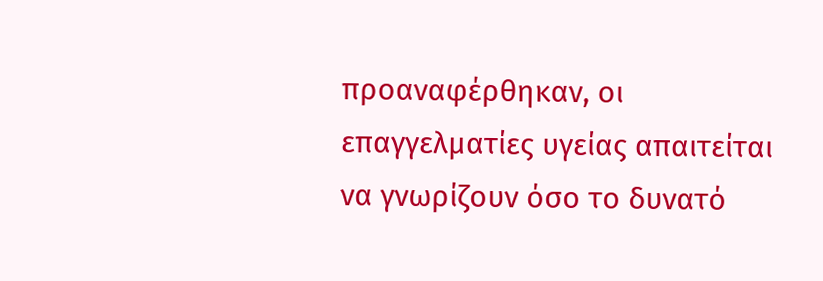προαναφέρθηκαν, οι επαγγελματίες υγείας απαιτείται να γνωρίζουν όσο το δυνατό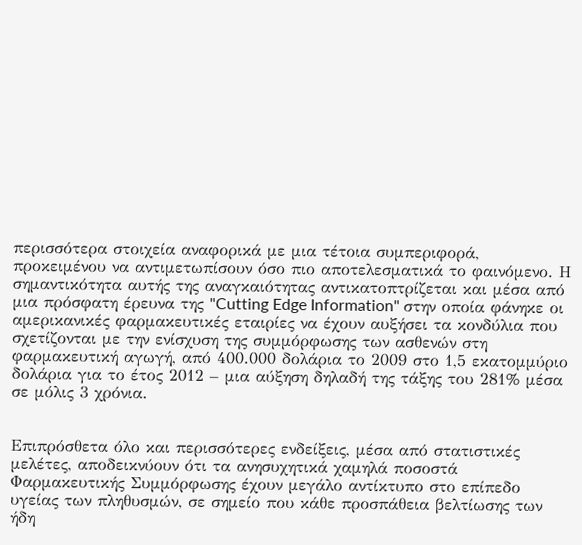περισσότερα στοιχεία αναφορικά με μια τέτοια συμπεριφορά, προκειμένου να αντιμετωπίσουν όσο πιο αποτελεσματικά το φαινόμενο. Η σημαντικότητα αυτής της αναγκαιότητας αντικατοπτρίζεται και μέσα από μια πρόσφατη έρευνα της "Cutting Edge Information" στην οποία φάνηκε οι αμερικανικές φαρμακευτικές εταιρίες να έχουν αυξήσει τα κονδύλια που σχετίζονται με την ενίσχυση της συμμόρφωσης των ασθενών στη φαρμακευτική αγωγή, από 400.000 δολάρια το 2009 στο 1,5 εκατομμύριο δολάρια για το έτος 2012 – μια αύξηση δηλαδή της τάξης του 281% μέσα σε μόλις 3 χρόνια.


Επιπρόσθετα όλο και περισσότερες ενδείξεις, μέσα από στατιστικές μελέτες, αποδεικνύουν ότι τα ανησυχητικά χαμηλά ποσοστά Φαρμακευτικής Συμμόρφωσης έχουν μεγάλο αντίκτυπο στο επίπεδο υγείας των πληθυσμών, σε σημείο που κάθε προσπάθεια βελτίωσης των ήδη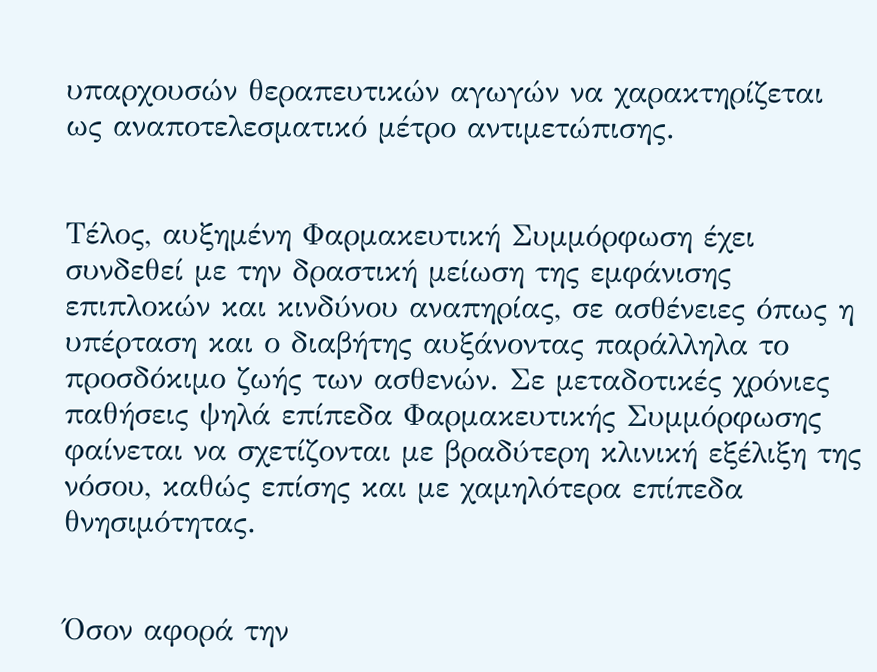υπαρχουσών θεραπευτικών αγωγών να χαρακτηρίζεται ως αναποτελεσματικό μέτρο αντιμετώπισης.


Τέλος, αυξημένη Φαρμακευτική Συμμόρφωση έχει συνδεθεί με την δραστική μείωση της εμφάνισης επιπλοκών και κινδύνου αναπηρίας, σε ασθένειες όπως η υπέρταση και ο διαβήτης αυξάνοντας παράλληλα το προσδόκιμο ζωής των ασθενών. Σε μεταδοτικές χρόνιες παθήσεις ψηλά επίπεδα Φαρμακευτικής Συμμόρφωσης φαίνεται να σχετίζονται με βραδύτερη κλινική εξέλιξη της νόσου, καθώς επίσης και με χαμηλότερα επίπεδα θνησιμότητας.


Όσον αφορά την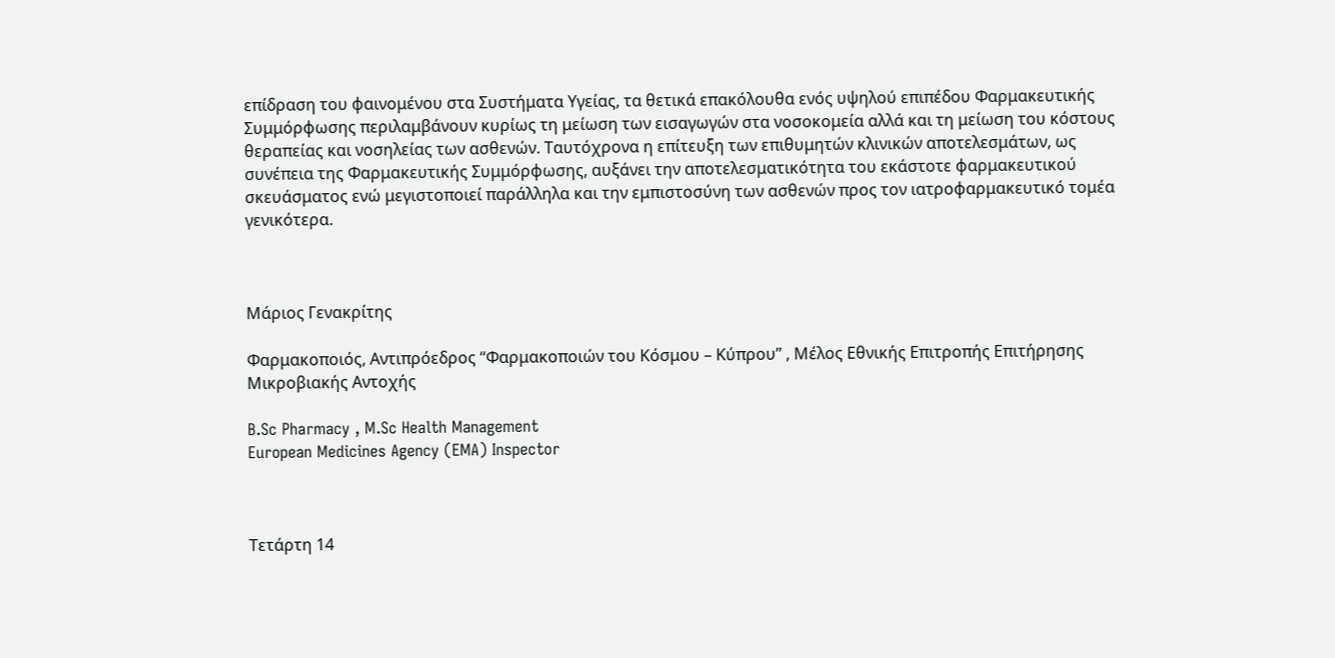επίδραση του φαινομένου στα Συστήματα Υγείας, τα θετικά επακόλουθα ενός υψηλού επιπέδου Φαρμακευτικής Συμμόρφωσης περιλαμβάνουν κυρίως τη μείωση των εισαγωγών στα νοσοκομεία αλλά και τη μείωση του κόστους θεραπείας και νοσηλείας των ασθενών. Ταυτόχρονα η επίτευξη των επιθυμητών κλινικών αποτελεσμάτων, ως συνέπεια της Φαρμακευτικής Συμμόρφωσης, αυξάνει την αποτελεσματικότητα του εκάστοτε φαρμακευτικού σκευάσματος ενώ μεγιστοποιεί παράλληλα και την εμπιστοσύνη των ασθενών προς τον ιατροφαρμακευτικό τομέα γενικότερα.



Μάριος Γενακρίτης

Φαρμακοποιός, Αντιπρόεδρος ‘‘Φαρμακοποιών του Κόσμου – Κύπρου’’ , Μέλος Εθνικής Επιτροπής Επιτήρησης Μικροβιακής Αντοχής

B.Sc Pharmacy , M.Sc Health Management
European Medicines Agency (EMA) Inspector



Τετάρτη 14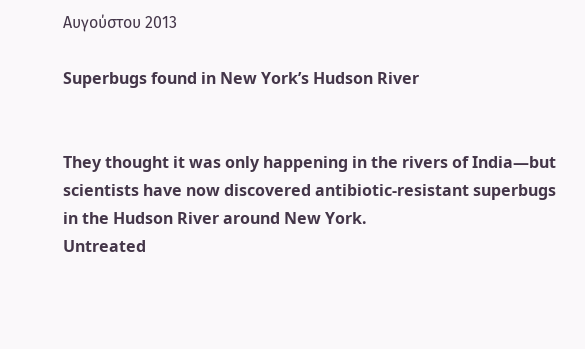Αυγούστου 2013

Superbugs found in New York’s Hudson River


They thought it was only happening in the rivers of India—but scientists have now discovered antibiotic-resistant superbugs in the Hudson River around New York.
Untreated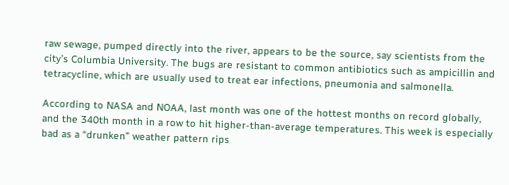raw sewage, pumped directly into the river, appears to be the source, say scientists from the city’s Columbia University. The bugs are resistant to common antibiotics such as ampicillin and tetracycline, which are usually used to treat ear infections, pneumonia and salmonella.

According to NASA and NOAA, last month was one of the hottest months on record globally, and the 340th month in a row to hit higher-than-average temperatures. This week is especially bad as a “drunken” weather pattern rips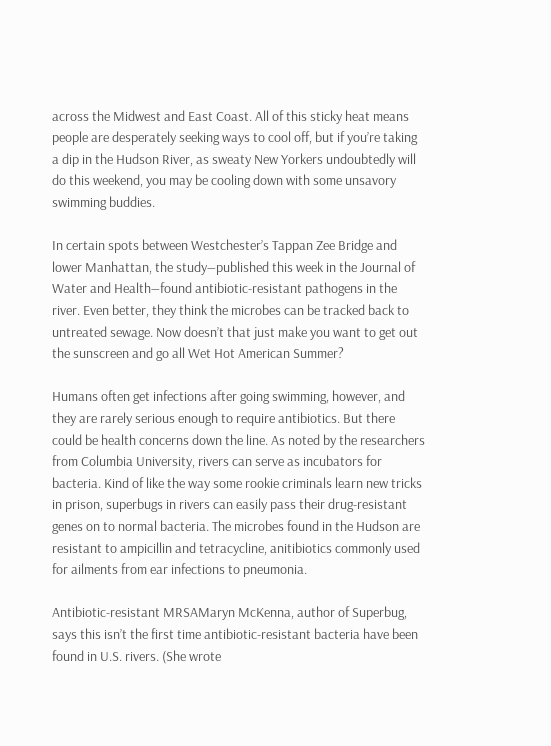across the Midwest and East Coast. All of this sticky heat means people are desperately seeking ways to cool off, but if you’re taking a dip in the Hudson River, as sweaty New Yorkers undoubtedly will do this weekend, you may be cooling down with some unsavory swimming buddies.

In certain spots between Westchester’s Tappan Zee Bridge and lower Manhattan, the study—published this week in the Journal of Water and Health—found antibiotic-resistant pathogens in the river. Even better, they think the microbes can be tracked back to untreated sewage. Now doesn’t that just make you want to get out the sunscreen and go all Wet Hot American Summer?

Humans often get infections after going swimming, however, and they are rarely serious enough to require antibiotics. But there could be health concerns down the line. As noted by the researchers from Columbia University, rivers can serve as incubators for bacteria. Kind of like the way some rookie criminals learn new tricks in prison, superbugs in rivers can easily pass their drug-resistant genes on to normal bacteria. The microbes found in the Hudson are resistant to ampicillin and tetracycline, anitibiotics commonly used for ailments from ear infections to pneumonia.

Antibiotic-resistant MRSAMaryn McKenna, author of Superbug, says this isn’t the first time antibiotic-resistant bacteria have been found in U.S. rivers. (She wrote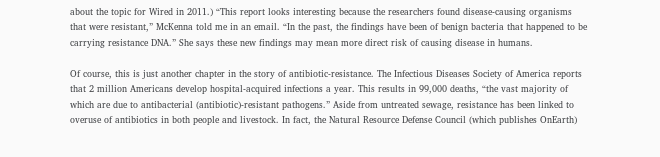about the topic for Wired in 2011.) “This report looks interesting because the researchers found disease-causing organisms that were resistant,” McKenna told me in an email. “In the past, the findings have been of benign bacteria that happened to be carrying resistance DNA.” She says these new findings may mean more direct risk of causing disease in humans.

Of course, this is just another chapter in the story of antibiotic-resistance. The Infectious Diseases Society of America reports that 2 million Americans develop hospital-acquired infections a year. This results in 99,000 deaths, “the vast majority of which are due to antibacterial (antibiotic)-resistant pathogens.” Aside from untreated sewage, resistance has been linked to overuse of antibiotics in both people and livestock. In fact, the Natural Resource Defense Council (which publishes OnEarth)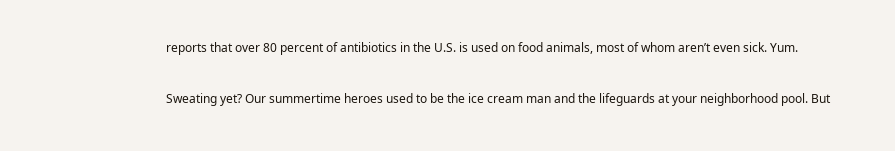reports that over 80 percent of antibiotics in the U.S. is used on food animals, most of whom aren’t even sick. Yum.

Sweating yet? Our summertime heroes used to be the ice cream man and the lifeguards at your neighborhood pool. But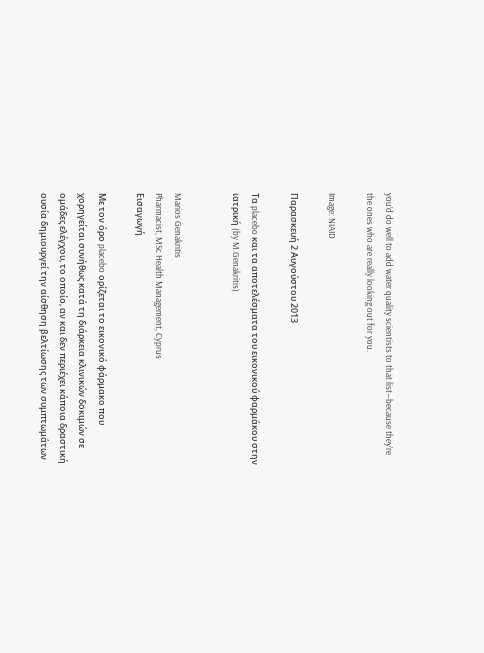you’d do well to add water quality scientists to that list—because they’re the ones who are really looking out for you.

Image: NIAID

Παρασκευή 2 Αυγούστου 2013

Τα placebo και τα αποτελέσματα του εικονικού φαρμάκου στην ιατρική (by M.Genakritis)


Marios Genakritis
Pharmacist, MSc Health Management, Cyprus
Εισαγωγή

Με τον όρο placebo ορίζεται το εικονικό φάρμακο που χορηγείται συνήθως κατά τη διάρκεια κλινικών δοκιμών σε ομάδες ελέγχου, το οποίο, αν και δεν περιέχει κάποια δραστική ουσία δημιουργεί την αίσθηση βελτίωσης των συμπτωμάτων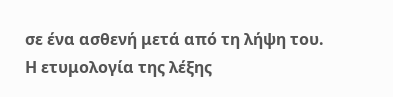σε ένα ασθενή μετά από τη λήψη του. Η ετυμολογία της λέξης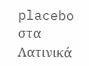placebo στα Λατινικά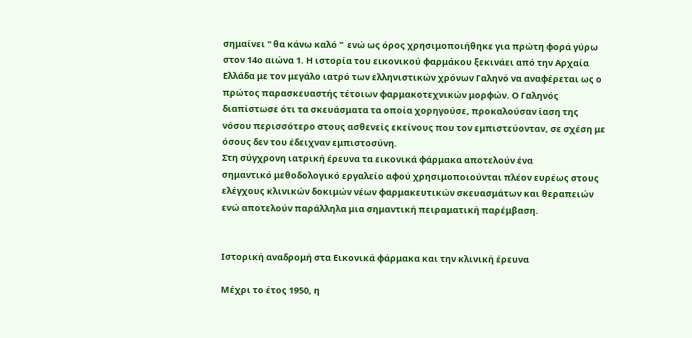σημαίνει " θα κάνω καλό "  ενώ ως όρος χρησιμοποιήθηκε για πρώτη φορά γύρω στον 14ο αιώνα 1. Η ιστορία του εικονικού φαρμάκου ξεκινάει από την Αρχαία Ελλάδα με τον μεγάλο ιατρό των ελληνιστικών χρόνων Γαληνό να αναφέρεται ως ο πρώτος παρασκευαστής τέτοιων φαρμακοτεχνικών μορφών. Ο Γαληνός διαπίστωσε ότι τα σκευάσματα τα οποία χορηγούσε, προκαλούσαν ίαση της νόσου περισσότερο στους ασθενείς εκείνους που τον εμπιστεύονταν, σε σχέση με όσους δεν του έδειχναν εμπιστοσύνη.
Στη σύγχρονη ιατρική έρευνα τα εικονικά φάρμακα αποτελούν ένα
σημαντικό μεθοδολογικό εργαλείο αφού χρησιμοποιούνται πλέον ευρέως στους ελέγχους κλινικών δοκιμών νέων φαρμακευτικών σκευασμάτων και θεραπειών ενώ αποτελούν παράλληλα μια σημαντική πειραματική παρέμβαση.


Ιστορική αναδρομή στα Εικονικά φάρμακα και την κλινική έρευνα

Μέχρι το έτος 1950, η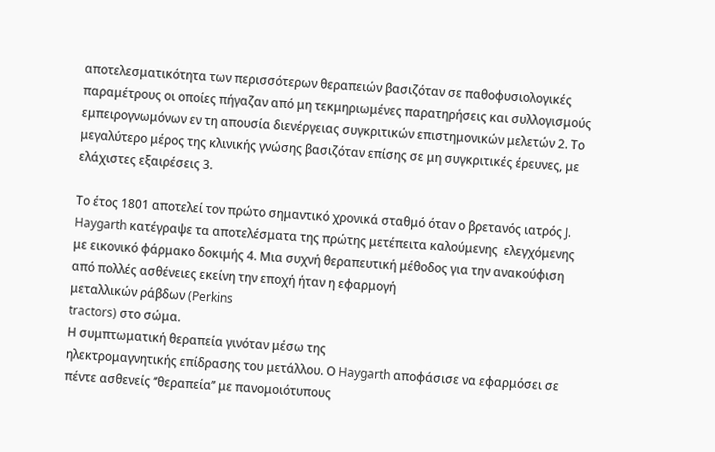αποτελεσματικότητα των περισσότερων θεραπειών βασιζόταν σε παθοφυσιολογικές παραμέτρους οι οποίες πήγαζαν από μη τεκμηριωμένες παρατηρήσεις και συλλογισμούς εμπειρογνωμόνων εν τη απουσία διενέργειας συγκριτικών επιστημονικών μελετών 2. Το μεγαλύτερο μέρος της κλινικής γνώσης βασιζόταν επίσης σε μη συγκριτικές έρευνες, με ελάχιστες εξαιρέσεις 3.

Το έτος 1801 αποτελεί τον πρώτο σημαντικό χρονικά σταθμό όταν ο βρετανός ιατρός J. Haygarth κατέγραψε τα αποτελέσματα της πρώτης μετέπειτα καλούμενης  ελεγχόμενης με εικονικό φάρμακο δοκιμής 4. Μια συχνή θεραπευτική μέθοδος για την ανακούφιση από πολλές ασθένειες εκείνη την εποχή ήταν η εφαρμογή
μεταλλικών ράβδων (Perkins
tractors) στο σώμα.
Η συμπτωματική θεραπεία γινόταν μέσω της
ηλεκτρομαγνητικής επίδρασης του μετάλλου. Ο Haygarth αποφάσισε να εφαρμόσει σε πέντε ασθενείς ‘’θεραπεία’’ με πανομοιότυπους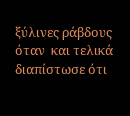ξύλινες ράβδους όταν  και τελικά διαπίστωσε ότι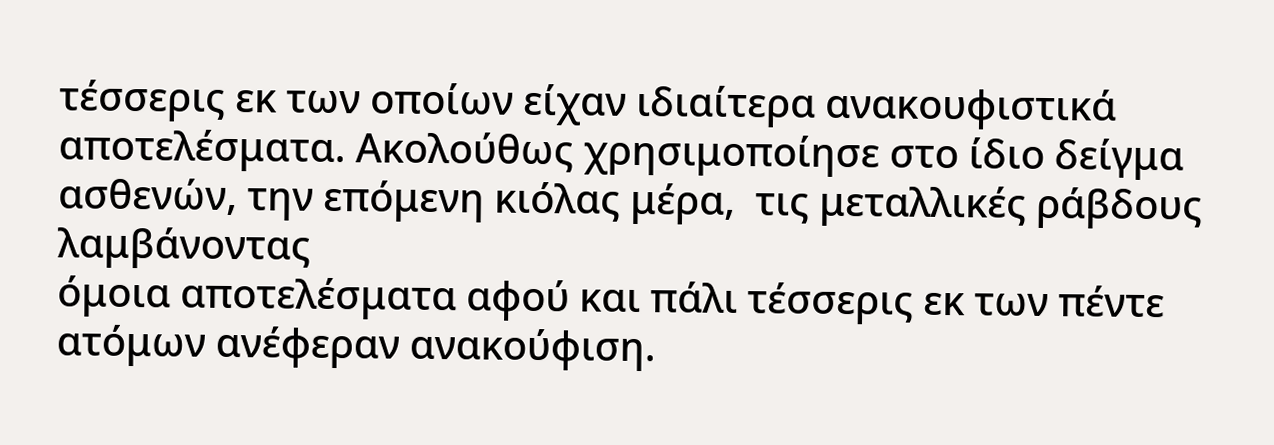τέσσερις εκ των οποίων είχαν ιδιαίτερα ανακουφιστικά αποτελέσματα. Ακολούθως χρησιμοποίησε στο ίδιο δείγμα ασθενών, την επόμενη κιόλας μέρα,  τις μεταλλικές ράβδους λαμβάνοντας
όμοια αποτελέσματα αφού και πάλι τέσσερις εκ των πέντε ατόμων ανέφεραν ανακούφιση.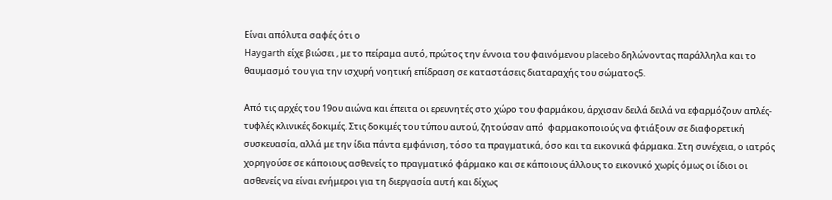Είναι απόλυτα σαφές ότι ο
Haygarth είχε βιώσει , με το πείραμα αυτό, πρώτος την έννοια του φαινόμενου placebo δηλώνοντας παράλληλα και το θαυμασμό του για την ισχυρή νοητική επίδραση σε καταστάσεις διαταραχής του σώματος5.

Από τις αρχές του 19ου αιώνα και έπειτα οι ερευνητές στο χώρο του φαρμάκου, άρχισαν δειλά δειλά να εφαρμόζουν απλές- τυφλές κλινικές δοκιμές. Στις δοκιμές του τύπου αυτού, ζητούσαν από  φαρμακοποιούς να φτιάξουν σε διαφορετική συσκευασία, αλλά με την ίδια πάντα εμφάνιση, τόσο τα πραγματικά, όσο και τα εικονικά φάρμακα. Στη συνέχεια, ο ιατρός χορηγούσε σε κάποιους ασθενείς το πραγματικό φάρμακο και σε κάποιους άλλους το εικονικό χωρίς όμως οι ίδιοι οι ασθενείς να είναι ενήμεροι για τη διεργασία αυτή και δίχως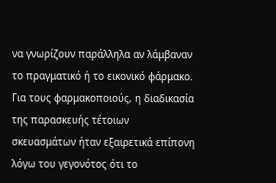να γνωρίζουν παράλληλα αν λάμβαναν το πραγματικό ή το εικονικό φάρμακο.
Για τους φαρμακοποιούς, η διαδικασία της παρασκευής τέτοιων σκευασμάτων ήταν εξαιρετικά επίπονη λόγω του γεγονότος ότι το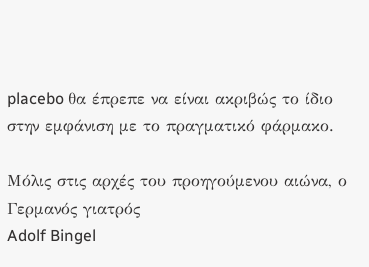placebo θα έπρεπε να είναι ακριβώς το ίδιο στην εμφάνιση με το πραγματικό φάρμακο.

Μόλις στις αρχές του προηγούμενου αιώνα, ο Γερμανός γιατρός
Adolf Bingel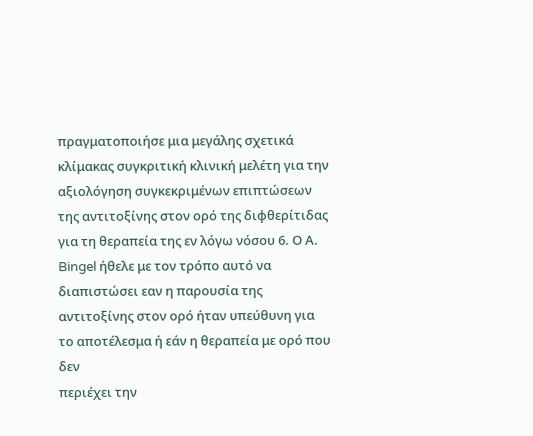πραγματοποιήσε μια μεγάλης σχετικά κλίμακας συγκριτική κλινική μελέτη για την αξιολόγηση συγκεκριμένων επιπτώσεων της αντιτοξίνης στον ορό της διφθερίτιδας για τη θεραπεία της εν λόγω νόσου 6. Ο Α. Bingel ήθελε με τον τρόπο αυτό να διαπιστώσει εαν η παρουσία της αντιτοξίνης στον ορό ήταν υπεύθυνη για το αποτέλεσμα ή εάν η θεραπεία με ορό που δεν
περιέχει την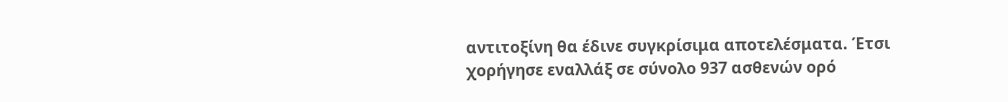αντιτοξίνη θα έδινε συγκρίσιμα αποτελέσματα. Έτσι χορήγησε εναλλάξ σε σύνολο 937 ασθενών ορό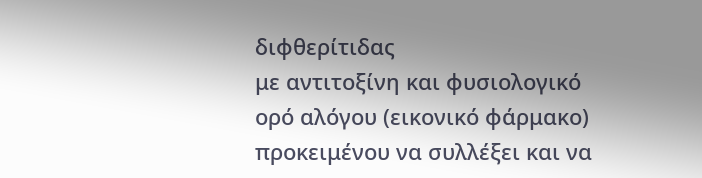διφθερίτιδας
με αντιτοξίνη και φυσιολογικό ορό αλόγου (εικονικό φάρμακο) προκειμένου να συλλέξει και να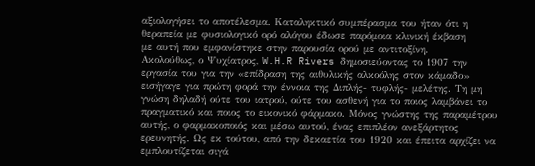αξιολογήσει το αποτέλεσμα. Καταληκτικό συμπέρασμα του ήταν ότι η θεραπεία με φυσιολογικό ορό αλόγου έδωσε παρόμοια κλινική έκβαση
με αυτή που εμφανίστηκε στην παρουσία ορού με αντιτοξίνη.
Ακολούθως, ο Ψυχίατρος, W.H.R Rivers δημοσιεύοντας το 1907 την εργασία του για την «επίδραση της αιθυλικής αλκοόλης στον κάμαδο» εισήγαγε για πρώτη φορά την έννοια της Διπλής- τυφλής- μελέτης. Τη μη γνώση δηλαδή ούτε του ιατρού, ούτε του ασθενή για το ποιος λαμβάνει το πραγματικό και ποιος το εικονικό φάρμακο. Μόνος γνώστης της παραμέτρου αυτής, ο φαρμακοποιός και μέσω αυτού, ένας επιπλέον ανεξάρτητος ερευνητής. Ως εκ τούτου, από την δεκαετία του 1920 και έπειτα αρχίζει να εμπλουτίζεται σιγά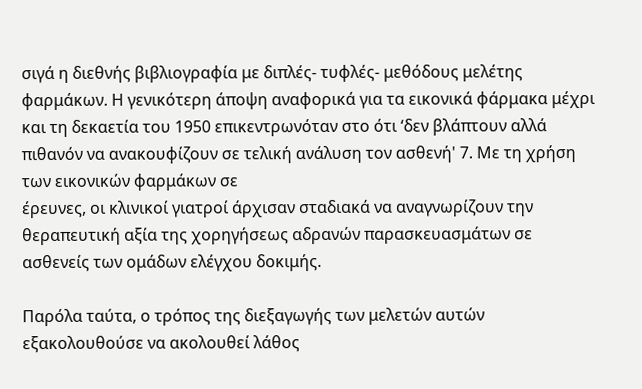σιγά η διεθνής βιβλιογραφία με διπλές- τυφλές- μεθόδους μελέτης φαρμάκων. Η γενικότερη άποψη αναφορικά για τα εικονικά φάρμακα μέχρι και τη δεκαετία του 1950 επικεντρωνόταν στο ότι ‘δεν βλάπτουν αλλά πιθανόν να ανακουφίζουν σε τελική ανάλυση τον ασθενή' 7. Με τη χρήση των εικονικών φαρμάκων σε
έρευνες, οι κλινικοί γιατροί άρχισαν σταδιακά να αναγνωρίζουν την θεραπευτική αξία της χορηγήσεως αδρανών παρασκευασμάτων σε ασθενείς των ομάδων ελέγχου δοκιμής.

Παρόλα ταύτα, ο τρόπος της διεξαγωγής των μελετών αυτών εξακολουθούσε να ακολουθεί λάθος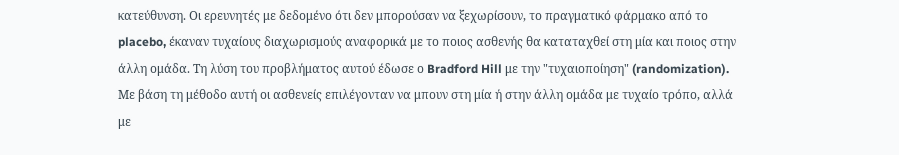κατεύθυνση. Οι ερευνητές με δεδομένο ότι δεν μπορούσαν να ξεχωρίσουν, το πραγματικό φάρμακο από το placebo, έκαναν τυχαίους διαχωρισμούς αναφορικά με το ποιος ασθενής θα καταταχθεί στη μία και ποιος στην άλλη ομάδα. Τη λύση του προβλήματος αυτού έδωσε ο Bradford Hill με την "τυχαιοποίηση" (randomization). Με βάση τη μέθοδο αυτή οι ασθενείς επιλέγονταν να μπουν στη μία ή στην άλλη ομάδα με τυχαίο τρόπο, αλλά με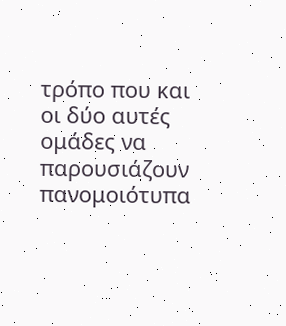τρόπο που και οι δύο αυτές ομάδες να παρουσιάζουν πανομοιότυπα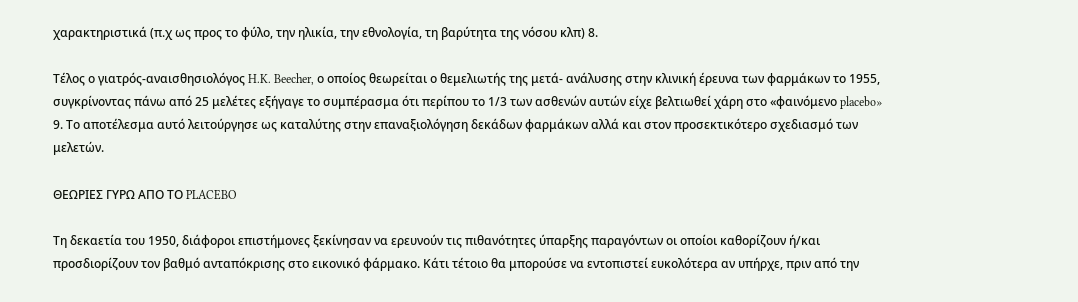χαρακτηριστικά (π.χ ως προς το φύλο, την ηλικία, την εθνολογία, τη βαρύτητα της νόσου κλπ) 8.

Τέλος ο γιατρός-αναισθησιολόγος H.K. Beecher, ο οποίος θεωρείται ο θεμελιωτής της μετά- ανάλυσης στην κλινική έρευνα των φαρμάκων το 1955, συγκρίνοντας πάνω από 25 μελέτες εξήγαγε το συμπέρασμα ότι περίπου το 1/3 των ασθενών αυτών είχε βελτιωθεί χάρη στο «φαινόμενο placebo» 9. Το αποτέλεσμα αυτό λειτούργησε ως καταλύτης στην επαναξιολόγηση δεκάδων φαρμάκων αλλά και στον προσεκτικότερο σχεδιασμό των μελετών.

ΘΕΩΡΙΕΣ ΓΥΡΩ ΑΠΟ ΤΟ PLACEBO

Τη δεκαετία του 1950, διάφοροι επιστήμονες ξεκίνησαν να ερευνούν τις πιθανότητες ύπαρξης παραγόντων οι οποίοι καθορίζουν ή/και προσδιορίζουν τον βαθμό ανταπόκρισης στο εικονικό φάρμακο. Κάτι τέτοιο θα μπορούσε να εντοπιστεί ευκολότερα αν υπήρχε, πριν από την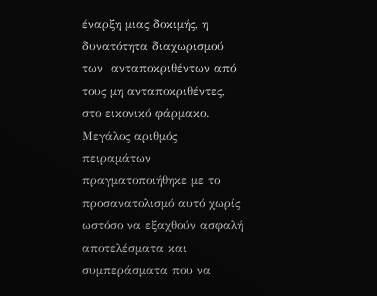έναρξη μιας δοκιμής, η δυνατότητα διαχωρισμού των  ανταποκριθέντων από τους μη ανταποκριθέντες, στο εικονικό φάρμακο. Μεγάλος αριθμός πειραμάτων πραγματοποιήθηκε με το προσανατολισμό αυτό χωρίς ωστόσο να εξαχθούν ασφαλή αποτελέσματα και συμπεράσματα που να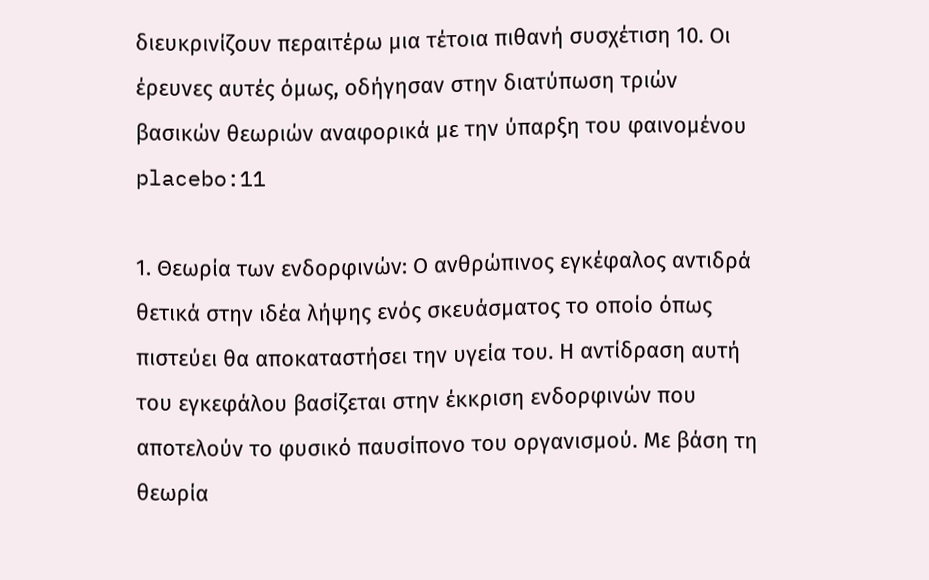διευκρινίζουν περαιτέρω μια τέτοια πιθανή συσχέτιση 10. Οι έρευνες αυτές όμως, οδήγησαν στην διατύπωση τριών βασικών θεωριών αναφορικά με την ύπαρξη του φαινομένου placebo:11

1. Θεωρία των ενδορφινών: Ο ανθρώπινος εγκέφαλος αντιδρά θετικά στην ιδέα λήψης ενός σκευάσματος το οποίο όπως πιστεύει θα αποκαταστήσει την υγεία του. Η αντίδραση αυτή του εγκεφάλου βασίζεται στην έκκριση ενδορφινών που αποτελούν το φυσικό παυσίπονο του οργανισμού. Με βάση τη θεωρία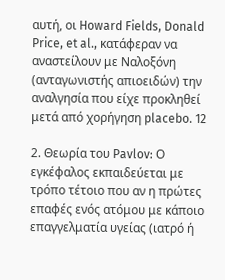αυτή, οι Howard Fields, Donald Price, et al., κατάφεραν να αναστείλουν με Ναλοξόνη (ανταγωνιστής απιοειδών) την αναλγησία που είχε προκληθεί μετά από χορήγηση placebo. 12

2. Θεωρία του Pavlov: Ο εγκέφαλος εκπαιδεύεται με τρόπο τέτοιο που αν η πρώτες επαφές ενός ατόμου με κάποιο επαγγελματία υγείας (ιατρό ή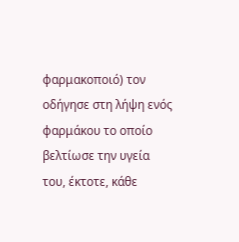φαρμακοποιό) τον οδήγησε στη λήψη ενός φαρμάκου το οποίο βελτίωσε την υγεία του, έκτοτε, κάθε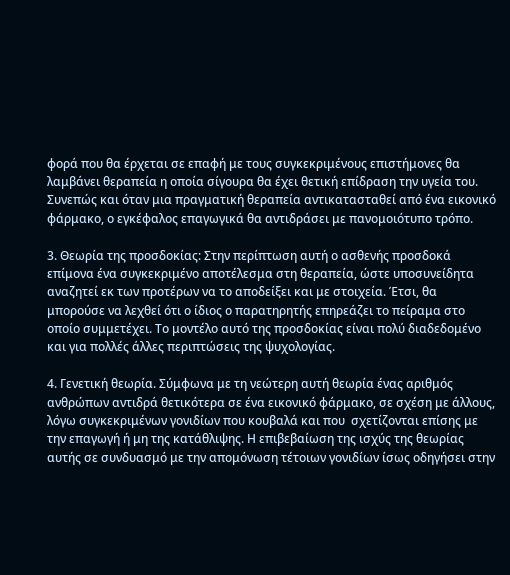φορά που θα έρχεται σε επαφή με τους συγκεκριμένους επιστήμονες θα λαμβάνει θεραπεία η οποία σίγουρα θα έχει θετική επίδραση την υγεία του. Συνεπώς και όταν μια πραγματική θεραπεία αντικατασταθεί από ένα εικονικό φάρμακο, ο εγκέφαλος επαγωγικά θα αντιδράσει με πανομοιότυπο τρόπο.

3. Θεωρία της προσδοκίας: Στην περίπτωση αυτή ο ασθενής προσδοκά επίμονα ένα συγκεκριμένο αποτέλεσμα στη θεραπεία, ώστε υποσυνείδητα αναζητεί εκ των προτέρων να το αποδείξει και με στοιχεία. Έτσι, θα μπορούσε να λεχθεί ότι ο ίδιος ο παρατηρητής επηρεάζει το πείραμα στο οποίο συμμετέχει. Το μοντέλο αυτό της προσδοκίας είναι πολύ διαδεδομένο και για πολλές άλλες περιπτώσεις της ψυχολογίας.

4. Γενετική θεωρία. Σύμφωνα με τη νεώτερη αυτή θεωρία ένας αριθμός ανθρώπων αντιδρά θετικότερα σε ένα εικονικό φάρμακο, σε σχέση με άλλους, λόγω συγκεκριμένων γονιδίων που κουβαλά και που  σχετίζονται επίσης με την επαγωγή ή μη της κατάθλιψης. Η επιβεβαίωση της ισχύς της θεωρίας αυτής σε συνδυασμό με την απομόνωση τέτοιων γονιδίων ίσως οδηγήσει στην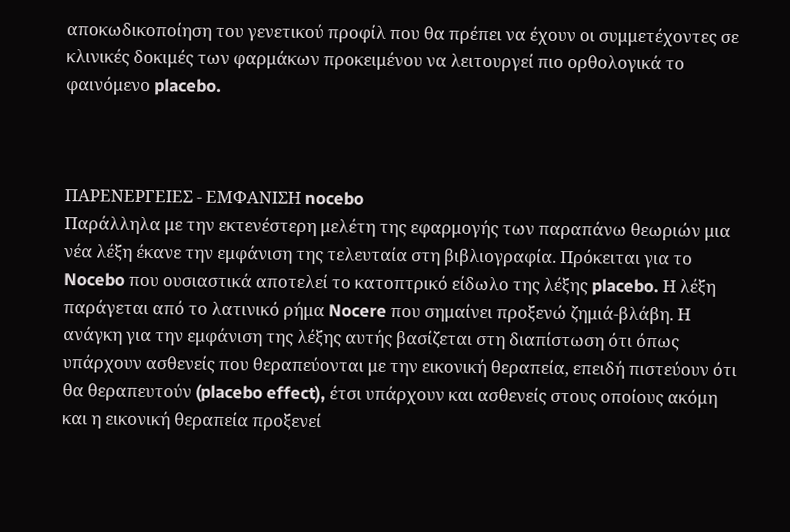αποκωδικοποίηση του γενετικού προφίλ που θα πρέπει να έχουν οι συμμετέχοντες σε κλινικές δοκιμές των φαρμάκων προκειμένου να λειτουργεί πιο ορθολογικά το φαινόμενο placebo.



ΠΑΡΕΝΕΡΓΕΙΕΣ - ΕΜΦΑΝΙΣΗ nocebo
Παράλληλα με την εκτενέστερη μελέτη της εφαρμογής των παραπάνω θεωριών μια νέα λέξη έκανε την εμφάνιση της τελευταία στη βιβλιογραφία. Πρόκειται για το Nocebo που ουσιαστικά αποτελεί το κατοπτρικό είδωλο της λέξης placebo. Η λέξη παράγεται από το λατινικό ρήμα Nocere που σημαίνει προξενώ ζημιά-βλάβη. Η ανάγκη για την εμφάνιση της λέξης αυτής βασίζεται στη διαπίστωση ότι όπως υπάρχουν ασθενείς που θεραπεύονται με την εικονική θεραπεία, επειδή πιστεύουν ότι θα θεραπευτούν (placebo effect), έτσι υπάρχουν και ασθενείς στους οποίους ακόμη και η εικονική θεραπεία προξενεί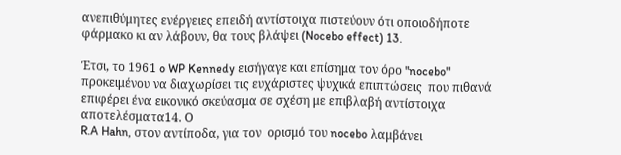ανεπιθύμητες ενέργειες επειδή αντίστοιχα πιστεύουν ότι οποιοδήποτε φάρμακο κι αν λάβουν, θα τους βλάψει (Nocebo effect) 13.

Έτσι, το 1961 o WP Kennedy εισήγαγε και επίσημα τον όρο "nocebo"
προκειμένου να διαχωρίσει τις ευχάριστες ψυχικά επιπτώσεις  που πιθανά επιφέρει ένα εικονικό σκεύασμα σε σχέση με επιβλαβή αντίστοιχα αποτελέσματα14. Ο
R.A Hahn, στον αντίποδα, για τον  ορισμό του nocebo λαμβάνει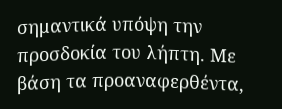σημαντικά υπόψη την προσδοκία του λήπτη. Με βάση τα προαναφερθέντα,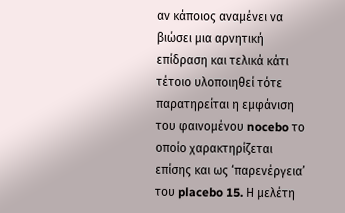αν κάποιος αναμένει να βιώσει μια αρνητική επίδραση και τελικά κάτι τέτοιο υλοποιηθεί τότε παρατηρείται η εμφάνιση του φαινομένου nocebo το οποίο χαρακτηρίζεται επίσης και ως ‘παρενέργεια’ του placebo 15. Η μελέτη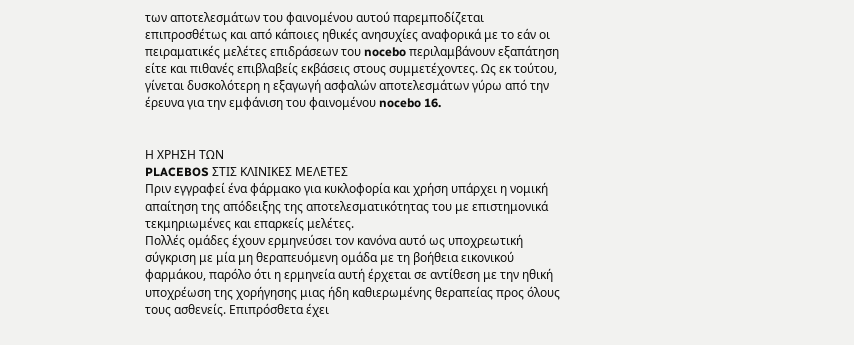των αποτελεσμάτων του φαινομένου αυτού παρεμποδίζεται επιπροσθέτως και από κάποιες ηθικές ανησυχίες αναφορικά με το εάν οι πειραματικές μελέτες επιδράσεων του nocebo περιλαμβάνουν εξαπάτηση είτε και πιθανές επιβλαβείς εκβάσεις στους συμμετέχοντες. Ως εκ τούτου, γίνεται δυσκολότερη η εξαγωγή ασφαλών αποτελεσμάτων γύρω από την έρευνα για την εμφάνιση του φαινομένου nocebo 16.


Η ΧΡΗΣΗ ΤΩΝ
PLACEBOS ΣΤΙΣ ΚΛΙΝΙΚΕΣ ΜΕΛΕΤΕΣ
Πριν εγγραφεί ένα φάρμακο για κυκλοφορία και χρήση υπάρχει η νομική απαίτηση της απόδειξης της αποτελεσματικότητας του με επιστημονικά τεκμηριωμένες και επαρκείς μελέτες.
Πολλές ομάδες έχουν ερμηνεύσει τον κανόνα αυτό ως υποχρεωτική
σύγκριση με μία μη θεραπευόμενη ομάδα με τη βοήθεια εικονικού φαρμάκου, παρόλο ότι η ερμηνεία αυτή έρχεται σε αντίθεση με την ηθική υποχρέωση της χορήγησης μιας ήδη καθιερωμένης θεραπείας προς όλους τους ασθενείς. Επιπρόσθετα έχει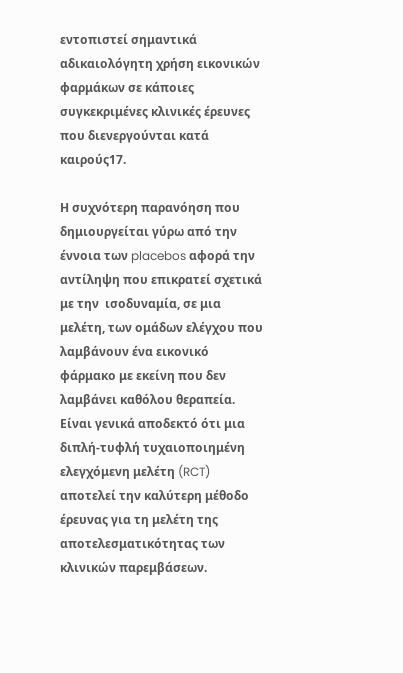εντοπιστεί σημαντικά αδικαιολόγητη χρήση εικονικών φαρμάκων σε κάποιες συγκεκριμένες κλινικές έρευνες που διενεργούνται κατά καιρούς17.

Η συχνότερη παρανόηση που δημιουργείται γύρω από την έννοια των placebos αφορά την αντίληψη που επικρατεί σχετικά με την  ισοδυναμία, σε μια μελέτη, των ομάδων ελέγχου που λαμβάνουν ένα εικονικό φάρμακο με εκείνη που δεν λαμβάνει καθόλου θεραπεία. Είναι γενικά αποδεκτό ότι μια διπλή-τυφλή τυχαιοποιημένη ελεγχόμενη μελέτη (RCT) αποτελεί την καλύτερη μέθοδο έρευνας για τη μελέτη της αποτελεσματικότητας των κλινικών παρεμβάσεων.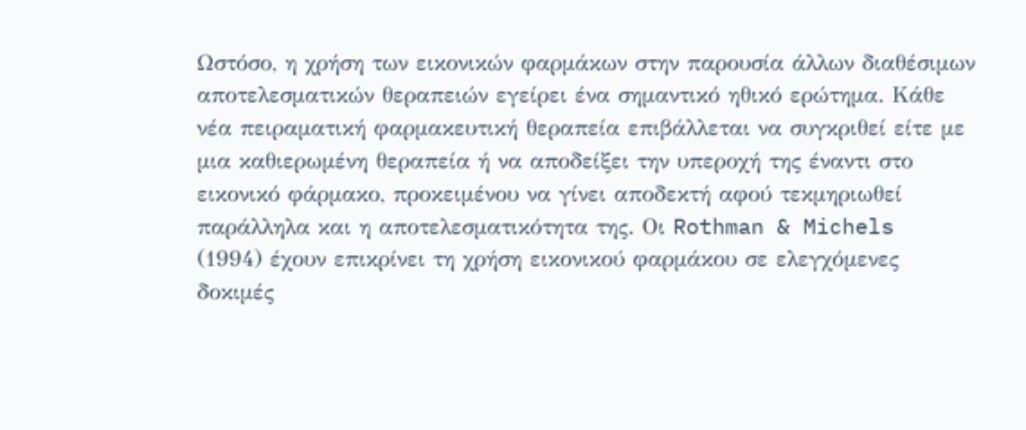Ωστόσο, η χρήση των εικονικών φαρμάκων στην παρουσία άλλων διαθέσιμων αποτελεσματικών θεραπειών εγείρει ένα σημαντικό ηθικό ερώτημα. Κάθε νέα πειραματική φαρμακευτική θεραπεία επιβάλλεται να συγκριθεί είτε με μια καθιερωμένη θεραπεία ή να αποδείξει την υπεροχή της έναντι στο εικονικό φάρμακο, προκειμένου να γίνει αποδεκτή αφού τεκμηριωθεί παράλληλα και η αποτελεσματικότητα της. Οι Rothman & Michels (1994) έχουν επικρίνει τη χρήση εικονικού φαρμάκου σε ελεγχόμενες δοκιμές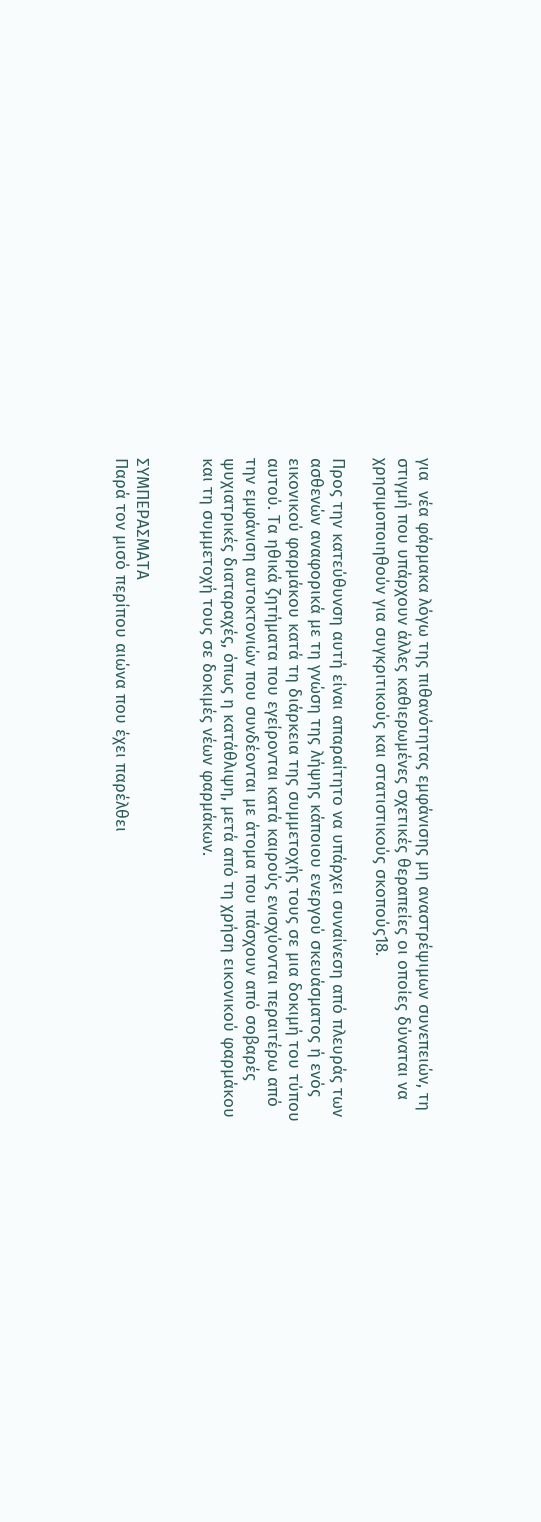για  νέα φάρμακα λόγω της πιθανότητας εμφάνισης μη αναστρέψιμων συνεπειών, τη στιγμή που υπάρχουν άλλες καθιερωμένες σχετικές θεραπείες οι οποίες δύναται να χρησιμοποιηθούν για συγκριτικούς και στατιστικούς σκοπούς18.

Προς την κατεύθυνση αυτή είναι απαραίτητο να υπάρχει συναίνεση από πλευράς των ασθενών αναφορικά με τη γνώση της λήψης κάποιου ενεργού σκευάσματος ή ενός εικονικού φαρμάκου κατά τη διάρκεια της συμμετοχής τους σε μια δοκιμή του τύπου αυτού. Τα ηθικά ζητήματα που εγείρονται κατά καιρούς ενισχύονται περαιτέρω από την εμφάνιση αυτοκτονιών που συνδέονται με άτομα που πάσχουν από σοβαρές ψυχιατρικές διαταραχές, όπως η κατάθλιψη, μετά από τη χρήση εικονικού φαρμάκου και τη συμμετοχή τους σε δοκιμές νέων φαρμάκων.


ΣΥΜΠΕΡΑΣΜΑΤΑ
Παρά τον μισό περίπου αιώνα που έχει παρέλθει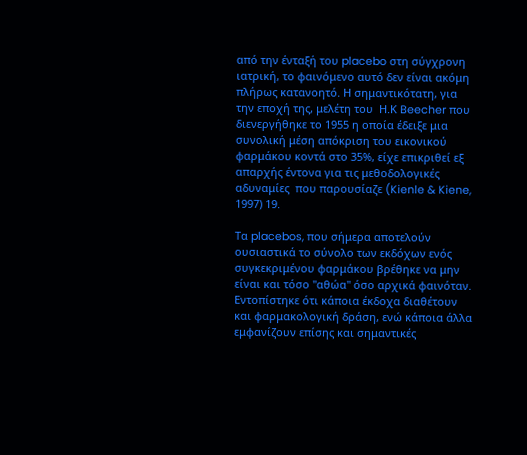από την ένταξή του placebo στη σύγχρονη ιατρική, το φαινόμενο αυτό δεν είναι ακόμη πλήρως κατανοητό. Η σημαντικότατη, για την εποχή της, μελέτη του  Η.Κ Beecher που διενεργήθηκε το 1955 η οποία έδειξε μια συνολική μέση απόκριση του εικονικού φαρμάκου κοντά στο 35%, είχε επικριθεί εξ απαρχής έντονα για τις μεθοδολογικές αδυναμίες  που παρουσίαζε (Kienle & Kiene, 1997) 19.

Τα placebos, που σήμερα αποτελούν ουσιαστικά το σύνολο των εκδόχων ενός συγκεκριμένου φαρμάκου βρέθηκε να μην είναι και τόσο "αθώα" όσο αρχικά φαινόταν. Εντοπίστηκε ότι κάποια έκδοχα διαθέτουν και φαρμακολογική δράση, ενώ κάποια άλλα εμφανίζουν επίσης και σημαντικές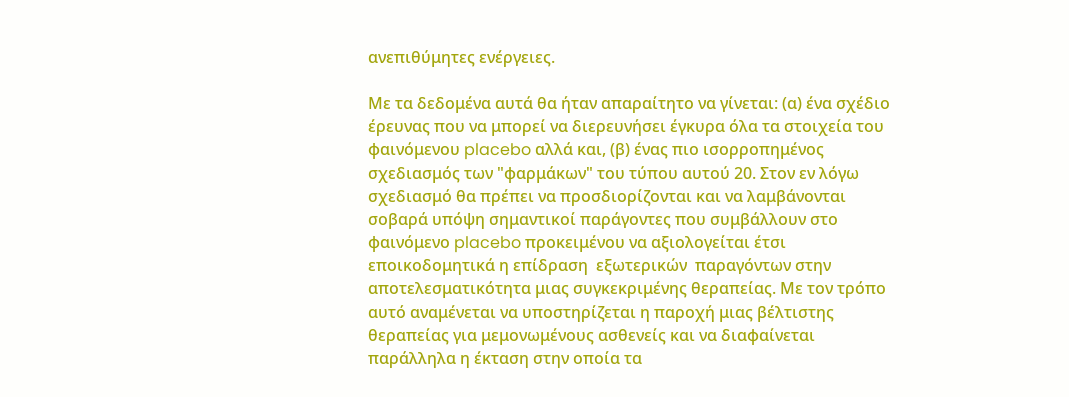ανεπιθύμητες ενέργειες.

Με τα δεδομένα αυτά θα ήταν απαραίτητο να γίνεται: (α) ένα σχέδιο έρευνας που να μπορεί να διερευνήσει έγκυρα όλα τα στοιχεία του φαινόμενου placebo αλλά και, (β) ένας πιο ισορροπημένος σχεδιασμός των "φαρμάκων" του τύπου αυτού 20. Στον εν λόγω σχεδιασμό θα πρέπει να προσδιορίζονται και να λαμβάνονται σοβαρά υπόψη σημαντικοί παράγοντες που συμβάλλουν στο φαινόμενο placebo προκειμένου να αξιολογείται έτσι εποικοδομητικά η επίδραση  εξωτερικών  παραγόντων στην αποτελεσματικότητα μιας συγκεκριμένης θεραπείας. Με τον τρόπο αυτό αναμένεται να υποστηρίζεται η παροχή μιας βέλτιστης θεραπείας για μεμονωμένους ασθενείς και να διαφαίνεται παράλληλα η έκταση στην οποία τα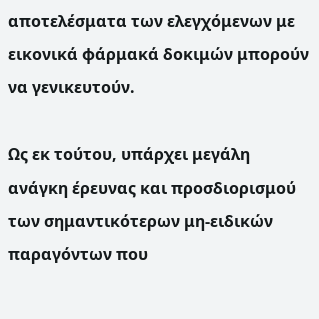αποτελέσματα των ελεγχόμενων με εικονικά φάρμακά δοκιμών μπορούν να γενικευτούν.

Ως εκ τούτου, υπάρχει μεγάλη ανάγκη έρευνας και προσδιορισμού των σημαντικότερων μη-ειδικών παραγόντων που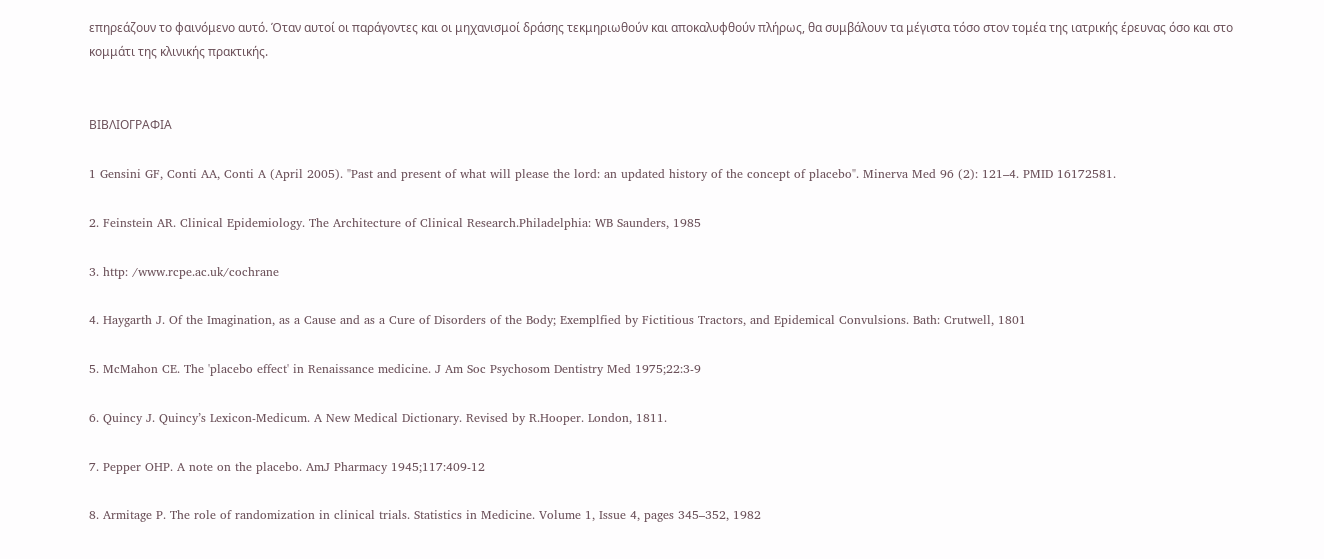επηρεάζουν το φαινόμενο αυτό. Όταν αυτοί οι παράγοντες και οι μηχανισμοί δράσης τεκμηριωθούν και αποκαλυφθούν πλήρως, θα συμβάλουν τα μέγιστα τόσο στον τομέα της ιατρικής έρευνας όσο και στο κομμάτι της κλινικής πρακτικής.


ΒΙΒΛΙΟΓΡΑΦΙΑ

1 Gensini GF, Conti AA, Conti A (April 2005). "Past and present of what will please the lord: an updated history of the concept of placebo". Minerva Med 96 (2): 121–4. PMID 16172581.

2. Feinstein AR. Clinical Epidemiology. The Architecture of Clinical Research.Philadelphia: WB Saunders, 1985

3. http: /www.rcpe.ac.uk/cochrane

4. Haygarth J. Of the Imagination, as a Cause and as a Cure of Disorders of the Body; Exemplfied by Fictitious Tractors, and Epidemical Convulsions. Bath: Crutwell, 1801

5. McMahon CE. The 'placebo effect' in Renaissance medicine. J Am Soc Psychosom Dentistry Med 1975;22:3-9

6. Quincy J. Quincy’s Lexicon-Medicum. A New Medical Dictionary. Revised by R.Hooper. London, 1811.

7. Pepper OHP. A note on the placebo. AmJ Pharmacy 1945;117:409-12

8. Armitage P. The role of randomization in clinical trials. Statistics in Medicine. Volume 1, Issue 4, pages 345–352, 1982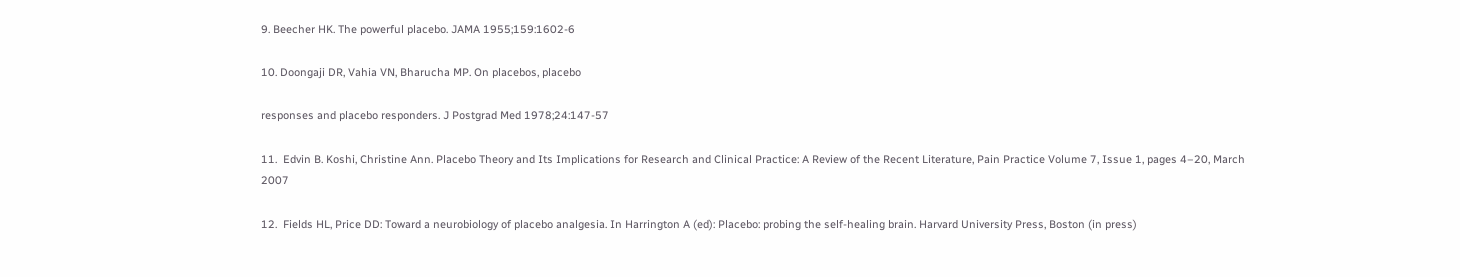9. Beecher HK. The powerful placebo. JAMA 1955;159:1602-6

10. Doongaji DR, Vahia VN, Bharucha MP. On placebos, placebo

responses and placebo responders. J Postgrad Med 1978;24:147-57

11.  Edvin B. Koshi, Christine Ann. Placebo Theory and Its Implications for Research and Clinical Practice: A Review of the Recent Literature, Pain Practice Volume 7, Issue 1, pages 4–20, March 2007

12.  Fields HL, Price DD: Toward a neurobiology of placebo analgesia. In Harrington A (ed): Placebo: probing the self-healing brain. Harvard University Press, Boston (in press)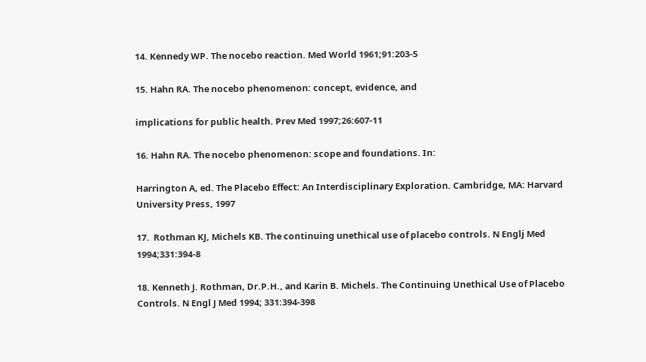14. Kennedy WP. The nocebo reaction. Med World 1961;91:203-5

15. Hahn RA. The nocebo phenomenon: concept, evidence, and

implications for public health. Prev Med 1997;26:607-11

16. Hahn RA. The nocebo phenomenon: scope and foundations. In:

Harrington A, ed. The Placebo Effect: An Interdisciplinary Exploration. Cambridge, MA: Harvard University Press, 1997

17.  Rothman KJ, Michels KB. The continuing unethical use of placebo controls. N Englj Med 1994;331:394-8

18. Kenneth J. Rothman, Dr.P.H., and Karin B. Michels. The Continuing Unethical Use of Placebo Controls. N Engl J Med 1994; 331:394-398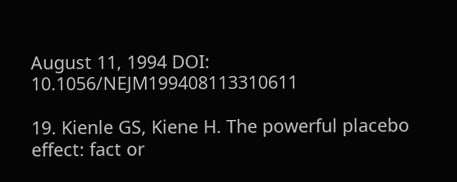August 11, 1994 DOI: 10.1056/NEJM199408113310611

19. Kienle GS, Kiene H. The powerful placebo effect: fact or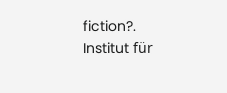fiction?. Institut für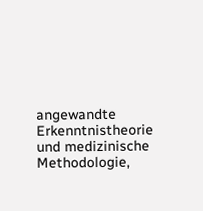angewandte Erkenntnistheorie und medizinische Methodologie,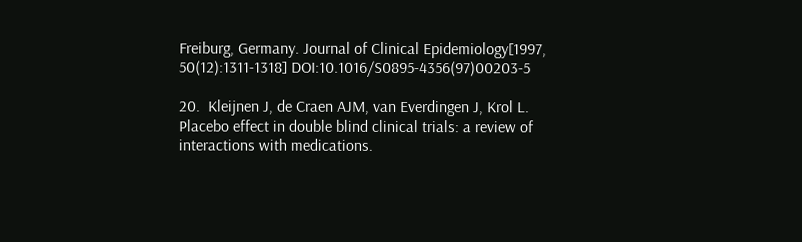Freiburg, Germany. Journal of Clinical Epidemiology[1997, 50(12):1311-1318] DOI:10.1016/S0895-4356(97)00203-5

20.  Kleijnen J, de Craen AJM, van Everdingen J, Krol L. Placebo effect in double blind clinical trials: a review of interactions with medications.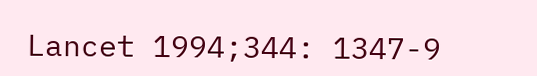Lancet 1994;344: 1347-9